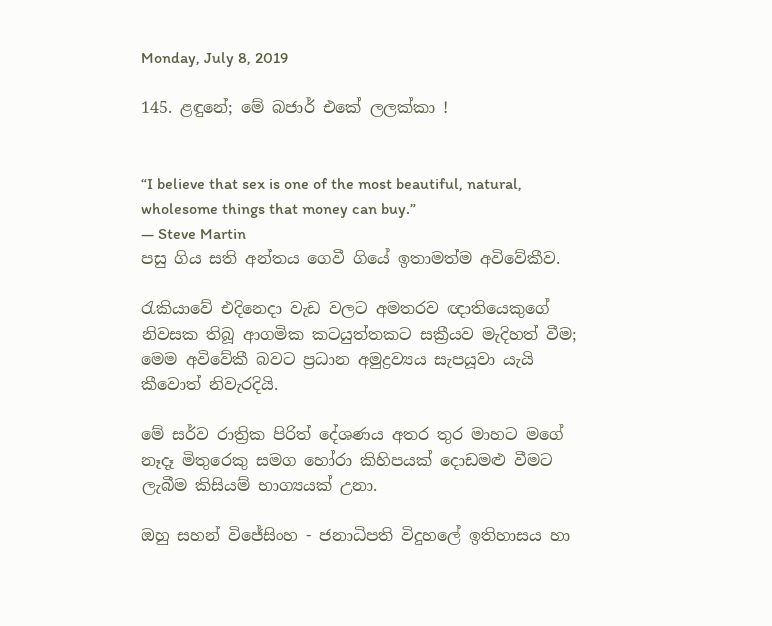Monday, July 8, 2019

145. ළඳුනේ; මේ බජාර් එකේ ලලක්කා !


“I believe that sex is one of the most beautiful, natural, wholesome things that money can buy.”
― Steve Martin
පසු ගිය සති අන්තය ගෙවී ගියේ ඉතාමත්ම අවිවේකීව.

රැකියාවේ එදිනෙදා වැඩ වලට අමතරව ඥාතියෙකුගේ නිවසක තිබූ ආගමික කටයුත්තකට සක්‍රීයව මැදිහත් වීම; මෙම අවිවේකී බවට ප්‍රධාන අමුද්‍රව්‍යය සැපයූවා යැයි කීවොත් නිවැරදියි.

මේ සර්ව රාත්‍රික පිරිත් දේශණය අතර තුර මාහට මගේ නෑදෑ මිතුරෙකු සමග හෝරා කිහිපයක් දොඩමළු වීමට ලැබීම කිසියම් භාග්‍යයක් උනා.

ඔහු සහන් විජේසිංහ - ජනාධිපති විදුහලේ ඉතිහාසය හා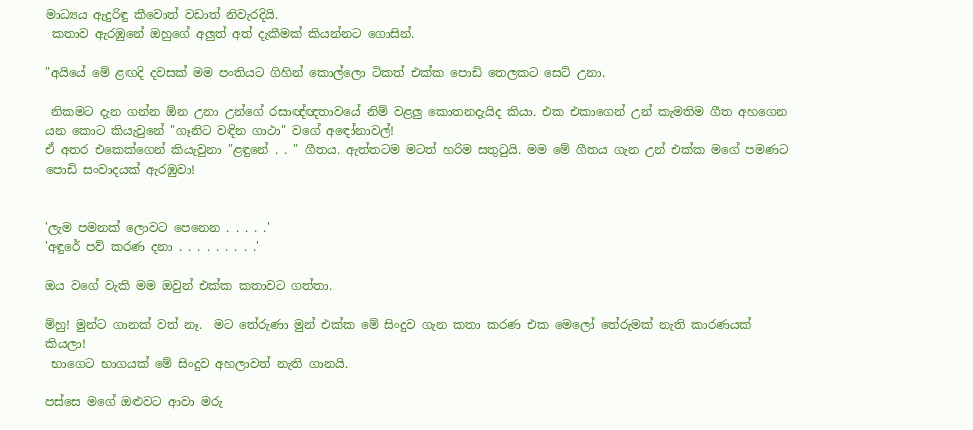මාධ්‍යය ඇදුරිඳු කීවොත් වඩාත් නිවැරදියි.
 කතාව ඇරඹුනේ ඔහුගේ අලුත් අත් දැකීමක් කියන්නට ගොසින්.

"අයියේ මේ ළඟදි දවසක් මම පංතියට ගිහින් කොල්ලො ටිකත් එක්ක පොඩි තෙලකට සෙට් උනා.

 නිකමට දැන ගන්න ඕන උනා උන්ගේ රසාඥ්ඥතාවයේ නිම් වළලු කොතනදැයිද කියා. එක එකාගෙන් උන් කැමතිම ගීත අහගෙන යන කොට කියැවුනේ "ගෑනිට වඳින ගාථා" වගේ අඳෝනාවල්!
ඒ අතර එකෙක්ගෙන් කියැවුනා "ළඳුනේ . . " ගීතය. ඇත්තටම මටත් හරිම සතුටුයි. මම මේ ගීතය ගැන උන් එක්ක මගේ පමණට පොඩි සංවාදයක් ඇරඹුවා!


'ලැම පමනක් ලොවට පෙනෙන . . . . .'
'අඳුරේ පව් කරණ දනා . . . . . . . . .'

ඔය වගේ වැකි මම ඔවුන් එක්ක කතාවට ගත්තා.

ම්හු! මුන්ට ගානක් වත් නෑ.  මට තේරුණා මුන් එක්ක මේ සිංදුව ගැන කතා කරණ එක මෙලෝ තේරුමක් නැති කාරණයක් කියලා!
 භාගෙට භාගයක් මේ සිංදුව අහලාවත් නැති ගානයි.

පස්සෙ මගේ ඔළුවට ආවා මරු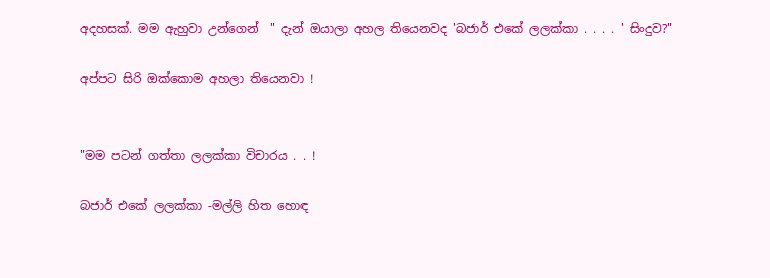අදහසක්. මම ඇහුවා උන්ගෙන්  " දැන් ඔයාලා අහල තියෙනවද 'බජාර් එකේ ලලක්කා . . . . ' සිංදුව?"

අප්පට සිරි ඔක්කොම අහලා තියෙනවා !


"මම පටන් ගත්තා ලලක්කා විචාරය . . !

බජාර් එකේ ලලක්කා -මල්ලි හිත හොඳ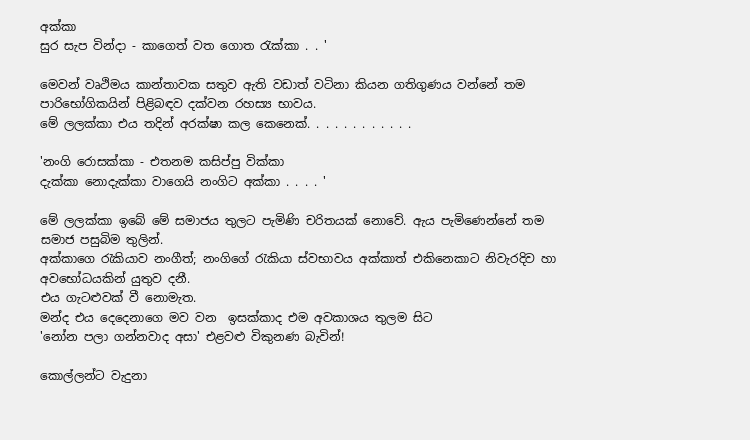අක්කා
සුර සැප වින්දා - කාගෙත් වත ගොත රැක්කා . . '

මෙවන් වෘථිමය කාන්තාවක සතුව ඇති වඩාත් වටිනා කියන ගතිගුණය වන්නේ තම පාරිභෝගිකයින් පිළිබඳව දක්වන රහස්‍ය භාවය.
මේ ලලක්කා එය තදින් අරක්ෂා කල කෙනෙක්. . . . . . . . . . . .

'නංගි රොසක්කා - එතනම කසිප්පු වික්කා
දැක්කා නොදැක්කා වාගෙයි නංගිට අක්කා . . . . '

මේ ලලක්කා ඉබේ මේ සමාජය තුලට පැමිණි චරිතයක් නොවේ. ඇය පැමිණෙන්නේ තම සමාජ පසුබිම තුලින්.
අක්කාගෙ රැකියාව නංගීත්; නංගිගේ රැකියා ස්වභාවය අක්කාත් එකිනෙකාට නිවැරදිව හා අවභෝධයකින් යුතුව දනී.
එය ගැටළුවක් වී නොමැත.
මන්ද එය දෙදෙනාගෙ මව වන  ඉසක්කාද එම අවකාශය තුලම සිට
'නෝන පලා ගන්නවාද අසා' එළවළු විකුනණ බැවින්!

කොල්ලන්ට වැදුනා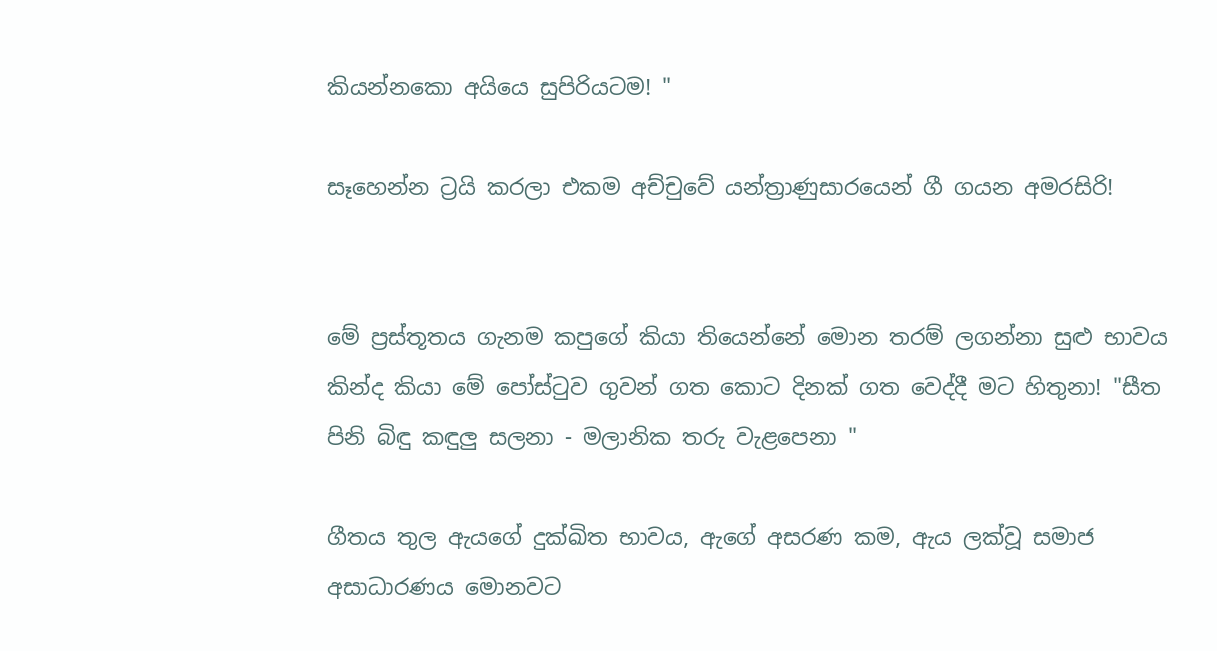කියන්නකො අයියෙ සුපිරියටම! "

සෑහෙන්න ට්‍රයි කරලා එකම අච්චුවේ යන්ත්‍රාණුසාරයෙන් ගී ගයන අමරසිරි!


මේ ප්‍රස්තූතය ගැනම කපුගේ කියා තියෙන්නේ මොන තරම් ලගන්නා සුළු භාවය කින්ද කියා මේ පෝස්ටුව ගුවන් ගත කොට දිනක් ගත වෙද්දී මට හිතුනා! "සීත පිනි බිඳු කඳුලු සලනා - මලානික තරු වැළපෙනා "

ගීතය තුල ඇයගේ දුක්ඛිත භාවය, ඇගේ අසරණ කම, ඇය ලක්වූ සමාජ අසාධාරණය මොනවට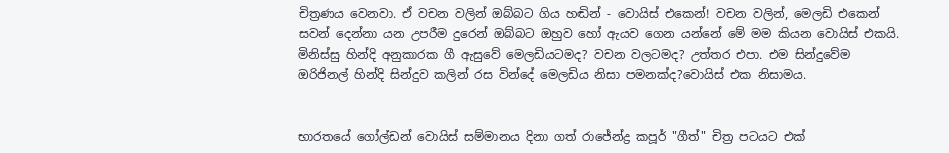චිත්‍රණය වෙනවා. ඒ වචන වලින් ඔබ්බට ගිය හඬින් - වොයිස් එකෙන්! වචන වලින්, මෙලඩි එකෙන් සවන් දෙන්නා යන උපරීම දුරෙන් ඔබ්බට ඔහුව හෝ ඇයව ගෙන යන්නේ මේ මම කියන වොයිස් එකයි. මිනිස්සු හින්දි අනුකාරක ගී ඇසුවේ මෙලඩියටමද? වචන වලටමද? උත්තර එපා. එම සින්දුවේම ඔරිජිනල් හින්දි සින්දුව කලින් රස වින්දේ මෙලඩිය නිසා පමනක්ද?වොයිස් එක නිසාමය.


භාරතයේ ගෝල්ඩන් වොයිස් සම්මානය දිනා ගත් රාජේන්ද්‍ර කපූර් "ගීත්" චිත්‍ර පටයට එක්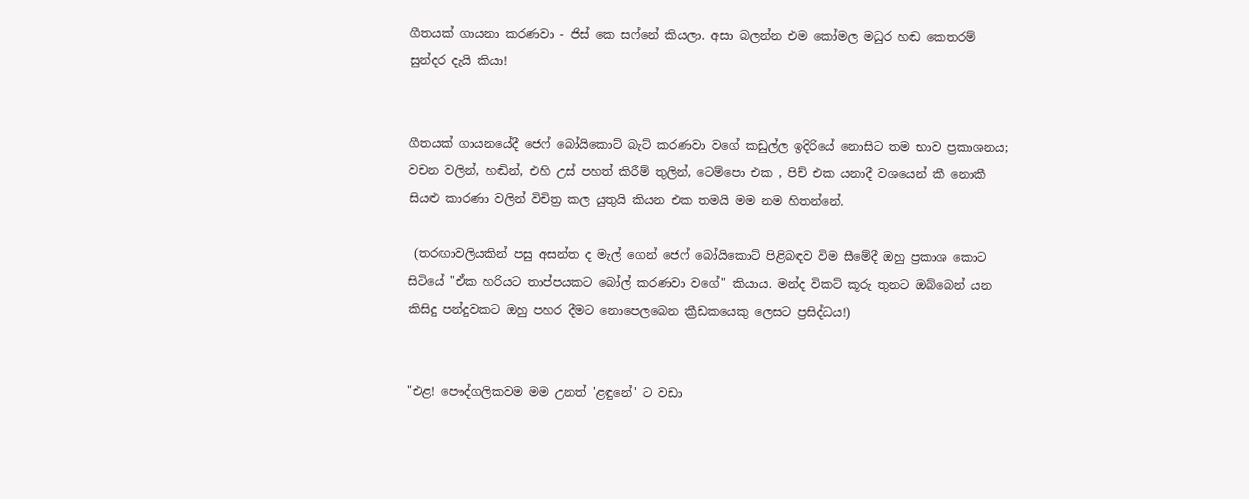ගීතයක් ගායනා කරණවා - ජිස් කෙ සෆ්නේ කියලා. අසා බලන්න එම කෝමල මධුර හඬ කෙතරම් සුන්දර දැයි කියා!


ගීතයක් ගායනයේදී ජෙෆ් බෝයිකොට් බැට් කරණවා වගේ කඩුල්ල ඉදිරියේ නොසිට තම භාව ප්‍රකාශනය; වචන වලින්, හඬින්, එහි උස් පහත් කිරීම් තුලින්, ටෙම්පො එක , පිච් එක යනාදී වශයෙන් කී නොකී සියළු කාරණා වලින් විචිත්‍ර කල යුතුයි කියන එක තමයි මම නම හිතන්නේ.

 (තරඟාවලියකින් පසු අසන්ත ද මැල් ගෙන් ජෙෆ් බෝයිකොට් පිළිබඳව විම සීමේදී ඔහු ප්‍රකාශ කොට සිටියේ "ඒක හරියට තාප්පයකට බෝල් කරණවා වගේ" කියාය. මන්ද විකට් කූරු තුනට ඔබ්බෙන් යන කිසිදු පන්දුවකට ඔහු පහර දීමට නොපෙලබෙන ක්‍රීඩකයෙකු ලෙසට ප්‍රසිද්ධය!)


"එළ! පෞද්ගලිකවම මම උනත් 'ළඳුනේ' ට වඩා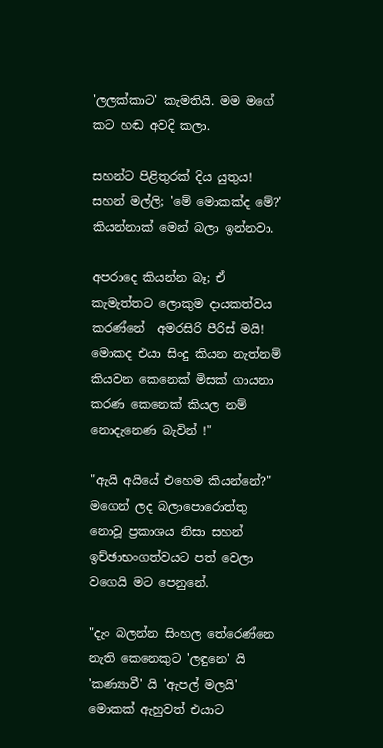'ලලක්කාට' කැමතියි. මම මගේ කට හඬ අවදි කලා.

සහන්ට පිළිතුරක් දිය යුතුය! සහන් මල්ලි; 'මේ මොකක්ද මේ?' කියන්නාක් මෙන් බලා ඉන්නවා.

අපරාදෙ කියන්න බෑ; ඒ කැමැත්තට ලොකුම දායකත්වය කරණ්නේ  අමරසිරි පීරිස් මයි!
මොකද එයා සිංදු කියන නැත්නම් කියවන කෙනෙක් මිසක් ගායනා කරණ කෙනෙක් කියල නම් නොදැනෙණ බැවින් !"

"ඇයි අයියේ එහෙම කියන්නේ?" මගෙන් ලද බලාපොරොත්තු නොවූ ප්‍රකාශය නිසා සහන් ඉච්ඡාභංගත්වයට පත් වෙලා වගෙයි මට පෙනුනේ.

"දැං බලන්න සිංහල තේරෙණ්නෙ නැති කෙනෙකුට 'ලඳුනෙ' යි 'කණ්‍යාවී' යි 'ඇපල් මලයි' මොකක් ඇහුවත් එයාට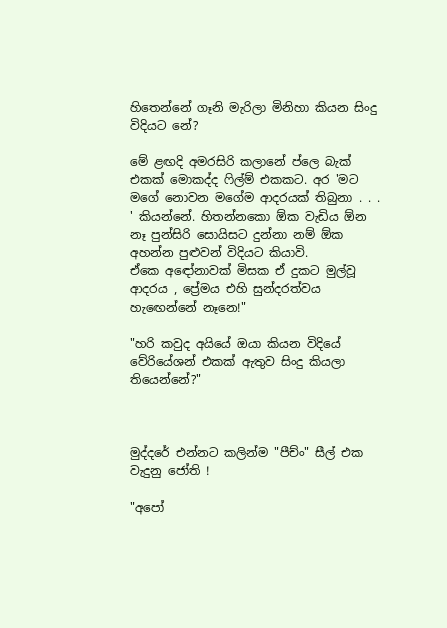හිතෙන්නේ ගෑනි මැරිලා මිනිහා කියන සිංදු විදියට නේ?

මේ ළඟදි අමරසිරි කලානේ ප්ලෙ බැක් එකක් මොකද්ද ෆිල්ම් එකකට. අර 'මට මගේ නොවන මගේම ආදරයක් තිබුනා . . . ' කියන්නේ. හිතන්නකො ඕක වැඩිය ඕන නෑ පුන්සිරි සොයිසට දුන්නා නම් ඕක අහන්න පුළුවන් විදියට කියාවි.
ඒකෙ අඳෝනාවක් මිසක ඒ දුකට මුල්වූ ආදරය , ප්‍රේමය එහි සුන්දරත්වය හැඟෙන්නේ නෑනෙ!"

"හරි කවුද අයියේ ඔයා කියන විදියේ වේරියේශන් එකක් ඇතුව සිංදු කියලා තියෙන්නේ?"



මුද්දරේ එන්නට කලින්ම "පීච්ං" සීල් එක වැදුනු ජෝති !

"අපෝ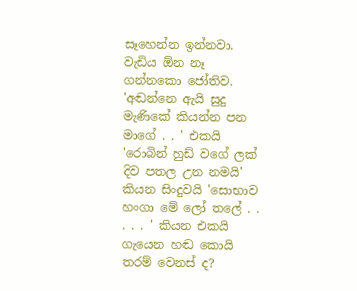සෑහෙන්න ඉන්නවා. වැඩිය ඕන නෑ ගන්නකො ජෝතිව. 'අඬන්නෙ ඇයි සුදු මැණිකේ කියන්න පන මාගේ . . ' එකයි 'රොබින් හුඩ් වගේ ලක් දිව පතල උන නමයි'  කියන සිංදුවයි 'සොභාව හංගා මේ ලෝ තලේ . . . . . ' කියන එකයි ගැයෙන හඬ කොයි තරම් වෙනස් ද?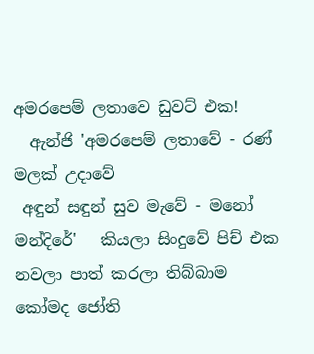අමරපෙම් ලතාවෙ ඩුවට් එක!
  ඇන්ජි 'අමරපෙම් ලතාවේ - රණ් මලක් උදාවේ
 අඳුන් සඳුන් සුව මැවේ - මනෝ මන්දිරේ'   කියලා සිංදුවේ පිච් එක නවලා පාත් කරලා තිබ්බාම කෝමද ජෝති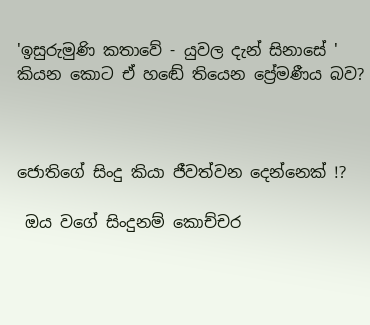'ඉසුරුමුණි කතාවේ - යුවල දැන් සිනාසේ '  කියන කොට ඒ හඬේ තියෙන ප්‍රේමණීය බව?



ජොතිගේ සිංදු කියා ජීවත්වන දෙන්නෙක් !?

 ඔය වගේ සිංදුනම් කොච්චර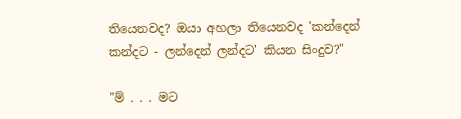තියෙනවද? ඔයා අහලා තියෙනවද 'කන්දෙන් කන්දට - ලන්දෙන් ලන්දට' කියන සිංදුව?"

"ම් . . . මට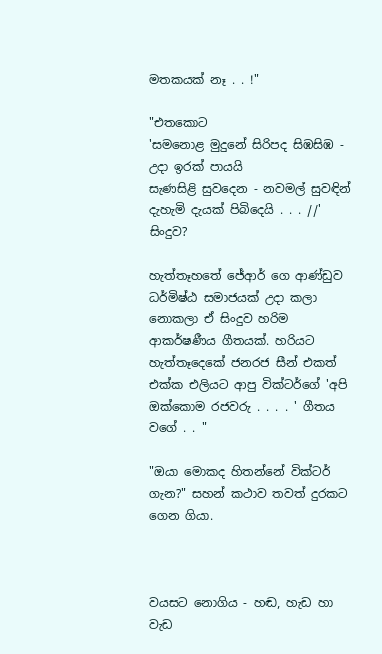මතකයක් නෑ . . !"

"එතකොට
'සමනොළ මුදුනේ සිරිපද සිඹසිඹ - උදා ඉරක් පායයි
සැණසිළි සුවදෙන - නවමල් සුවඳින්
දැහැමි දැයක් පිබිදෙයි . . . //'  සිංදුව?

හැත්තෑහතේ ජේආර් ගෙ ආණ්ඩුව ධර්මිෂ්ඨ සමාජයක් උදා කලා නොකලා ඒ සිංදුව හරිම ආකර්ෂණීය ගීතයක්. හරියට හැත්තෑදෙකේ ජනරජ සීන් එකත් එක්ක එලියට ආපු වික්ටර්ගේ 'අපි ඔක්කොම රජවරු . . . . ' ගීතය වගේ . . "

"ඔයා මොකද හිතන්නේ වික්ටර් ගැන?" සහන් කථාව තවත් දුරකට ගෙන ගියා.



වයසට නොගිය - හඬ, හැඩ හා වැඩ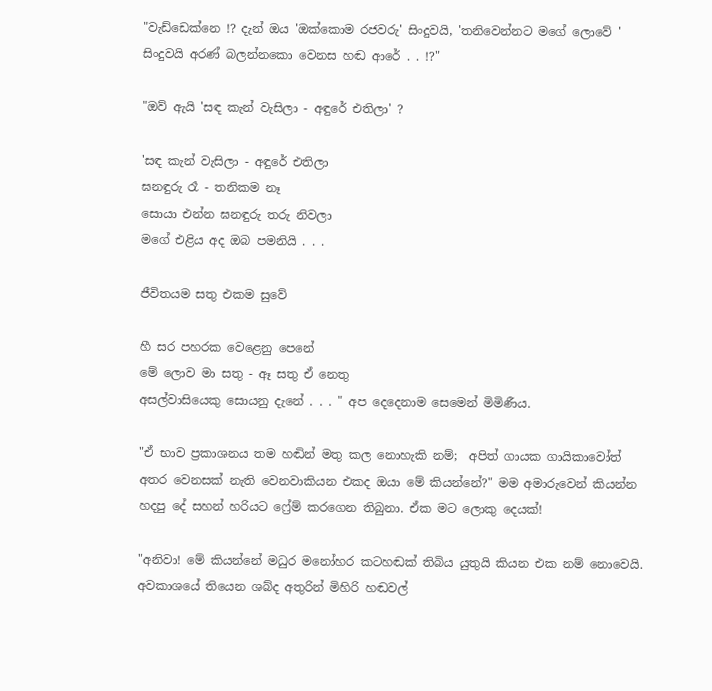"වැඩ්ඩෙක්නෙ !? දැන් ඔය 'ඔක්කොම රජවරු' සිංදුවයි, 'තනිවෙන්නට මගේ ලොවේ ' සිංදුවයි අරණ් බලන්නකො වෙනස හඬ ආරේ . . !?"

"ඔව් ඇයි 'සඳ කැන් වැසිලා - අඳුරේ එතිලා' ?

'සඳ කැන් වැසිලා - අඳුරේ එතිලා
ඝනඳුරු රෑ - තනිකම නෑ
සොයා එන්න ඝනඳුරු තරු නිවලා
මගේ එළිය අද ඔබ පමනියි . . .

ජීවිතයම සතු එකම සුවේ

හී සර පහරක වෙළෙනු පෙනේ
මේ ලොව මා සතු - ඈ සතු ඒ නෙතු
අසල්වාසියෙකු සොයනු දැනේ . . . " අප දෙදෙනාම සෙමෙන් මිමිණීය.

"ඒ භාව ප්‍රකාශනය තම හඬින් මතු කල නොහැකි නම්;  අපිත් ගායක ගායිකාවෝත් අතර වෙනසක් නැති වෙනවාකියන එකද ඔයා මේ කියන්නේ?" මම අමාරුවෙන් කියන්න හදපු දේ සහන් හරියට ෆ්‍රේම් කරගෙන තිබුනා. ඒක මට ලොකු දෙයක්!

"අනිවා! මේ කියන්නේ මධුර මනෝහර කටහඬක් තිබිය යුතුයි කියන එක නම් නොවෙයි.  අවකාශයේ තියෙන ශබ්ද අතුරින් මිහිරි හඬවල්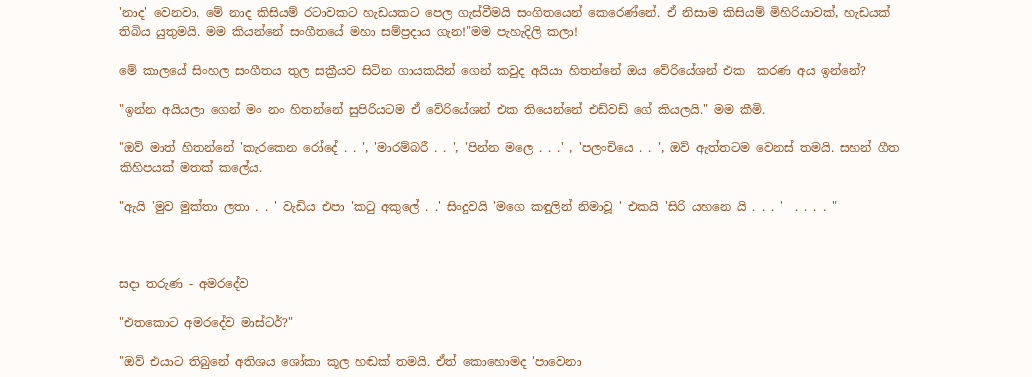'නාද' වෙනවා. මේ නාද කිසියම් රටාවකට හැඩයකට පෙල ගැස්වීමයි සංගිතයෙන් කෙරෙණ්නේ. ඒ නිසාම කිසියම් මිහිරියාවක්, හැඩයක් තිබිය යුතුමයි. මම කියන්නේ සංගීතයේ මහා සම්ප්‍රදාය ගැන!"මම පැහැදිලි කලා!

මේ කාලයේ සිංහල සංගීතය තුල සක්‍රීයව සිටින ගායකයින් ගෙන් කවුද අයියා හිතන්නේ ඔය වේරියේශන් එක  කරණ අය ඉන්නේ?

"ඉන්න අයියලා ගෙන් මං නං හිතන්නේ සුපිරියටම ඒ වේරියේශන් එක තියෙන්නේ එඩ්වඩ් ගේ කියලයි." මම කීමි.

"ඔව් මාත් හිතන්නේ 'කැරකෙන රෝදේ . . ', 'මාරම්බරී . . ', 'පින්න මලෙ . . .' , 'පලංචියෙ . . ', ඔව් ඇත්තටම වෙනස් තමයි. සහන් ගීත කිහිපයක් මතක් කලේය.

"ඇයි 'මුව මුක්තා ලතා . . ' වැඩිය එපා 'කටු අකුලේ . .' සිංදුවයි 'මගෙ කඳුලින් නිමාවූ ' එකයි 'සිරි යහනෙ යි . . . '  . . . . "



සදා තරුණ - අමරදේව

"එතකොට අමරදේව මාස්ටර්?"

"ඔව් එයාට තිබුනේ අතිශය ශෝකා කූල හඬක් තමයි. ඒත් කොහොමද 'පාවෙනා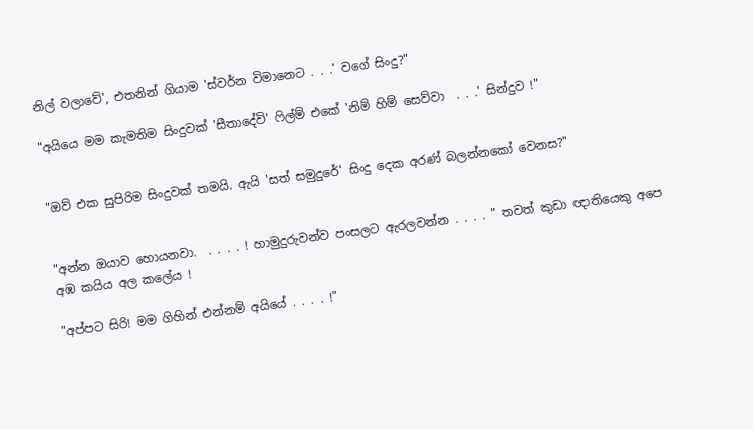නිල් වලාවේ', එතනින් ගියාම 'ස්වර්න විමානෙට . . .' වගේ සිංදු?"

"අයියෙ මම කැමතිම සිංදුවක් 'සීතාදේවි' ෆිල්ම් එකේ 'නිම් හිම් සෙව්වා  . . .' සින්දුව !"


"ඔව් එක සුපිරිම සිංදුවක් තමයි. ඇයි 'සත් සමුදුරේ' සිංදු දෙක අරණ් බලන්නකෝ වෙනස?"


"අන්න ඔයාව හොයනවා.  . . . . ! හාමුදුරුවන්ව පංසලට ඇරලවන්න . . . . " තවත් කුඩා ඥාතියෙකු අපෙ අඹ කයිය අල කලේය !

"අප්පට සිරි! මම ගිහින් එන්නම් අයියේ . . . . !"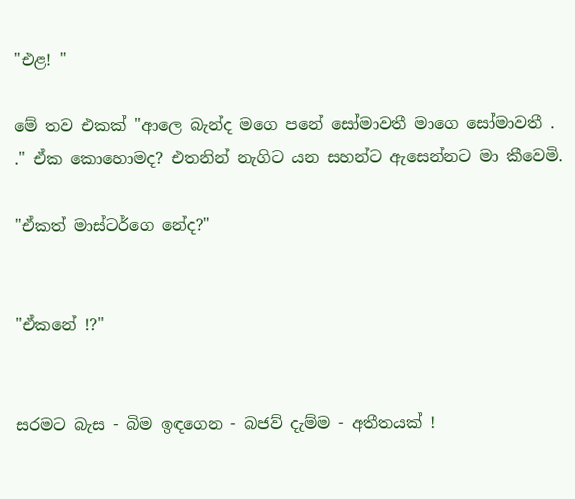"එළ! "

මේ තව එකක් "ආලෙ බැන්ද මගෙ පනේ සෝමාවතී මාගෙ සෝමාවතී . ." ඒක කොහොමද? එතනින් නැගිට යන සහන්ට ඇසෙන්නට මා කීවෙමි.

"ඒකත් මාස්ටර්ගෙ නේද?"


"ඒකනේ !?"


සරමට බැස - බිම ඉඳගෙන - බජව් දැම්ම - අතීතයක් !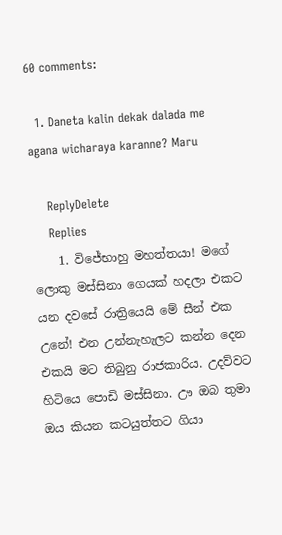60 comments:

  1. Daneta kalin dekak dalada me agana wicharaya karanne? Maru

    ReplyDelete
    Replies
    1. විජේභාහු මහත්තයා! මගේ ලොකු මස්සිනා ගෙයක් හදලා එකට යන දවසේ රාත්‍රියෙයි මේ සීන් එක උනේ! එන උන්නැහැලට කන්න දෙන එකයි මට තිබුනු රාජකාරිය. උදව්වට හිටියෙ පොඩි මස්සිනා. ඌ ඔබ තුමා ඔය කියන කටයුත්තට ගියා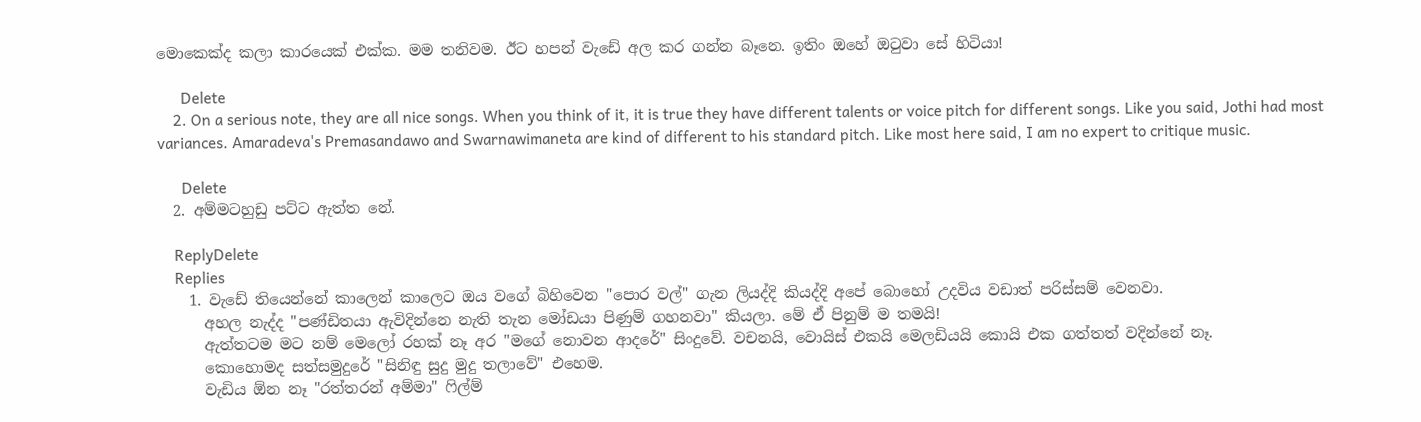මොකෙක්ද කලා කාරයෙක් එක්ක. මම තනිවම. ඊට හපන් වැඩේ අල කර ගන්න බෑනෙ. ඉතිං ඔහේ ඔටුවා සේ හිටියා!

      Delete
    2. On a serious note, they are all nice songs. When you think of it, it is true they have different talents or voice pitch for different songs. Like you said, Jothi had most variances. Amaradeva's Premasandawo and Swarnawimaneta are kind of different to his standard pitch. Like most here said, I am no expert to critique music.

      Delete
  2. අම්මටහුඩු පට්ට ඇත්ත නේ.

    ReplyDelete
    Replies
    1. වැඩේ තියෙන්නේ කාලෙන් කාලෙට ඔය වගේ බිහිවෙන "පොර වල්" ගැන ලියද්දි කියද්දි අපේ බොහෝ උදවිය වඩාත් පරිස්සම් වෙනවා.
      අහල නැද්ද "පණ්ඩිතයා ඇවිදින්නෙ නැති තැන මෝඩයා පිණුම් ගහනවා" කියලා. මේ ඒ පිනුම් ම තමයි!
      ඇත්තටම මට නම් මෙලෝ රහක් නෑ අර "මගේ නොවන ආදරේ" සිංදුවේ. වචනයි, වොයිස් එකයි මෙලඩියයි කොයි එක ගත්තත් වදින්නේ නෑ.
      කොහොමද සත්සමුදුරේ "සිනිඳු සුදු මුදු තලාවේ" එහෙම.
      වැඩිය ඕන නෑ "රත්තරන් අම්මා" ෆිල්ම්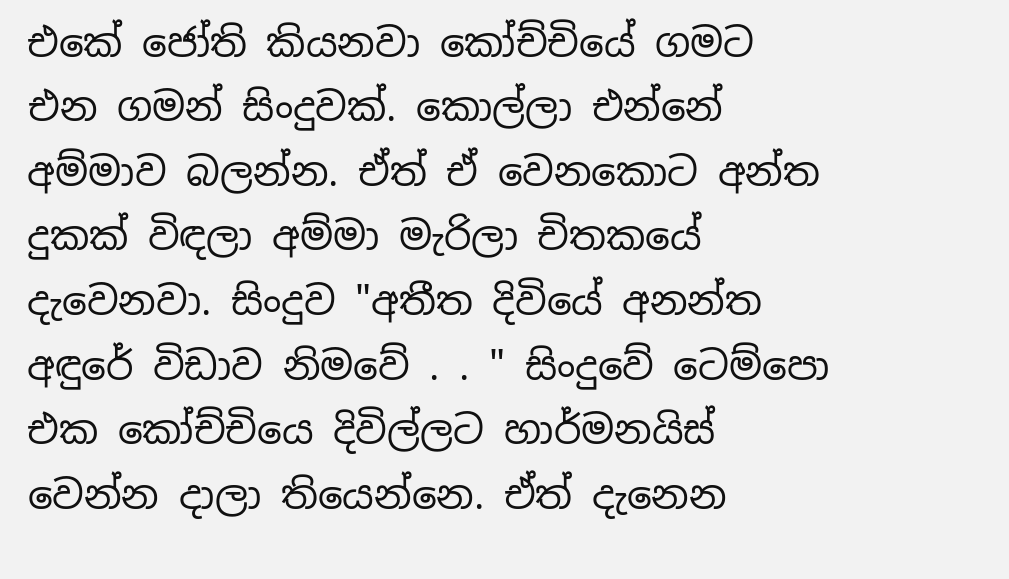එකේ ජෝති කියනවා කෝච්චියේ ගමට එන ගමන් සිංදුවක්. කොල්ලා එන්නේ අම්මාව බලන්න. ඒත් ඒ වෙනකොට අන්ත දුකක් විඳලා අම්මා මැරිලා චිතකයේ දැවෙනවා. සිංදුව "අතීත දිවියේ අනන්ත අඳුරේ විඩාව නිමවේ . . " සිංදුවේ ටෙම්පො එක කෝච්චියෙ දිවිල්ලට හාර්මනයිස් වෙන්න දාලා තියෙන්නෙ. ඒත් දැනෙන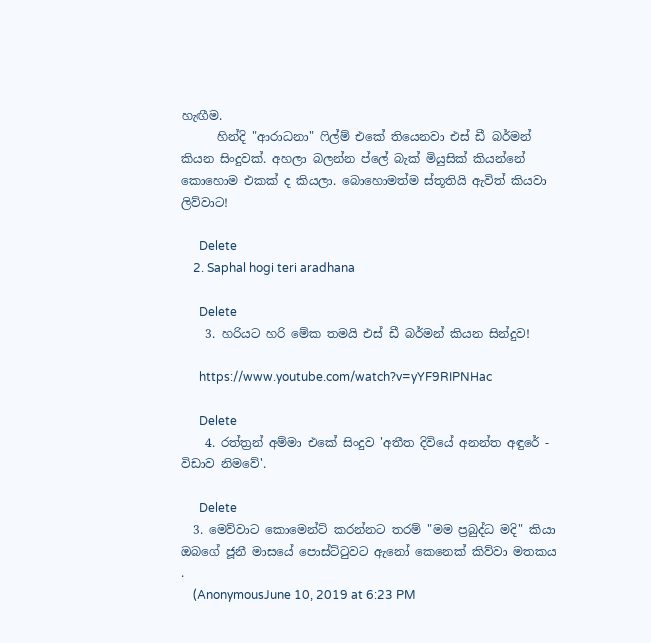හැඟීම.
      හින්දි "ආරාධනා" ෆිල්ම් එකේ තියෙනවා එස් ඩී බර්මන් කියන සිංදුවක්. අහලා බලන්න ප්ලේ බැක් මියුසික් කියන්නේ කොහොම එකක් ද කියලා. බොහොමත්ම ස්තූතියි ඇවිත් කියවා ලිව්වාට!

      Delete
    2. Saphal hogi teri aradhana

      Delete
    3. හරියට හරි මේක තමයි එස් ඩී බර්මන් කියන සින්දුව!

      https://www.youtube.com/watch?v=yYF9RIPNHac

      Delete
    4. රත්ත්‍රන් අම්මා එකේ සිංදුව 'අතීත දිවියේ අනන්ත අඳුරේ - විඩාව නිමවේ'.

      Delete
  3. මෙව්වාට කොමෙන්ට් කරන්නට තරම් "මම ප්‍රබුද්ධ මදි" කියා ඔබගේ ජූනී මාසයේ පොස්ට්ටුවට ඇනෝ කෙනෙක් කිව්වා මතකය .
    (AnonymousJune 10, 2019 at 6:23 PM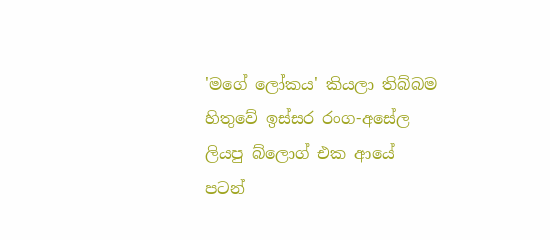'මගේ ලෝකය' කියලා තිබ්බම හිතුවේ ඉස්සර රංග-අසේල ලියපු බ්ලොග් එක ආයේ පටන්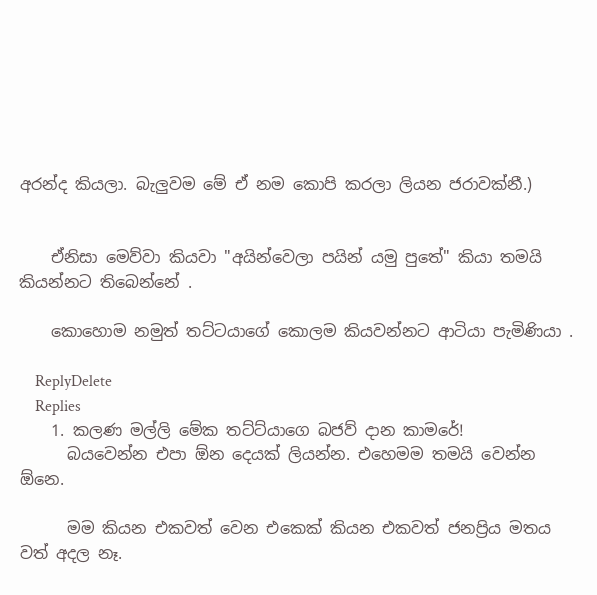අරන්ද කියලා. බැලුවම මේ ඒ නම කොපි කරලා ලියන ජරාවක්නී.)


    ඒනිසා මෙව්වා කියවා "අයින්වෙලා පයින් යමු පුතේ" කියා තමයි කියන්නට තිබෙන්නේ .

    කොහොම නමුත් තට්ටයාගේ කොලම කියවන්නට ආටියා පැමිණියා .

    ReplyDelete
    Replies
    1. කලණ මල්ලි මේක තට්ට්යාගෙ බජව් දාන කාමරේ!
      බයවෙන්න එපා ඕන දෙයක් ලියන්න. එහෙමම තමයි වෙන්න ඕනෙ.

      මම කියන එකවත් වෙන එකෙක් කියන එකවත් ජනප්‍රිය මතය වත් අදල නෑ.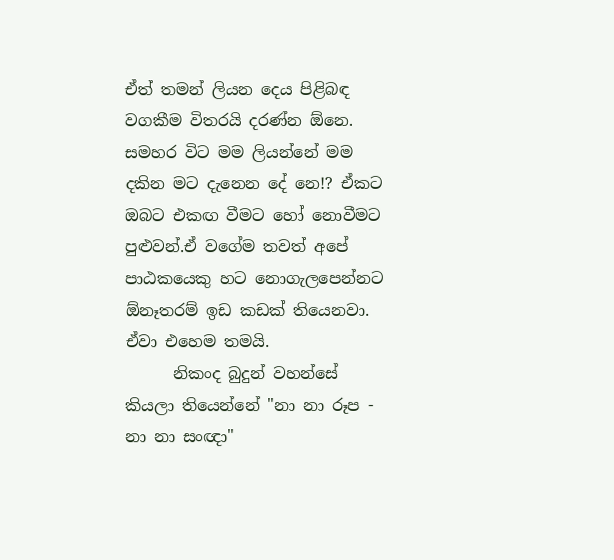ඒත් තමන් ලියන දෙය පිළිබඳ වගකීම විතරයි දරණ්න ඕනෙ. සමහර විට මම ලියන්නේ මම දකින මට දැනෙන දේ නෙ!? ඒකට ඔබට එකඟ වීමට හෝ නොවීමට පුළුවන්.ඒ වගේම තවත් අපේ පාඨකයෙකු හට නොගැලපෙන්නට ඕනෑතරම් ඉඩ කඩක් තියෙනවා. ඒවා එහෙම තමයි.
      නිකංද බුදුන් වහන්සේ කියලා තියෙන්නේ "නා නා රූප - නා නා සංඥා"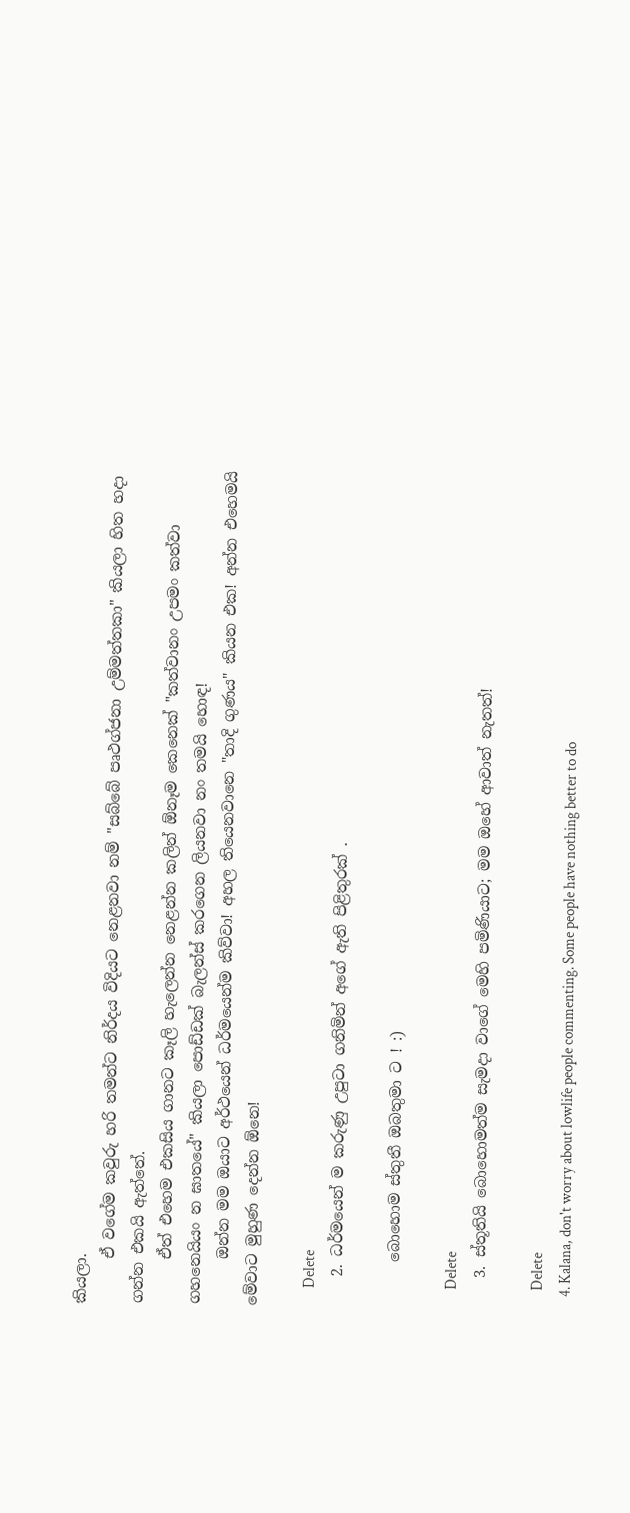කියලා.
      ඒ වගේම කවුරු හරි තමන්ට නිර්දය විදියට නෙළනවා නම් "සබ්බේ පෘථග්ජනා උම්මත්තකා" කියලා හිත හදා ගන්න එකයි ඇත්තේ.
      ඒත් එහෙම එකසිය ගානට කෑලි හැලෙන්න නෙළන්න කලින් ඕනෑම කෙනෙක් "කත්වානං උපමං කත්වා ගහනෙයියං න ඝාතයේ" කියලා පොඩ්ඩක් බැලන්ස් කරගෙන ලියනවා නං තමයි හොඳ!
      ඔන්න මම ඔයාට අර්ථයෙන් ධර්මයෙන්ම කිව්වා! අහල තියෙනවානෙ "තාදි ගුණය" කියන එක! අන්න එහෙමයි මේවාට මුහුණ දෙන්න ඕනෙ!

      Delete
    2. ධර්මයෙන් ම කරුණු උපුටා ගනිමින් අගේ ඇති පිළිතුරක් .

      බොහොම ස්තුතී ඔබතුමා ට ! :)

      Delete
    3. ස්තූතියි බොහොමත්ම සැමදා වාගේ මෙහි පමිණියාට; මම ඔහේ ආවාත් නැතත්!

      Delete
    4. Kalana, don't worry about lowlife people commenting. Some people have nothing better to do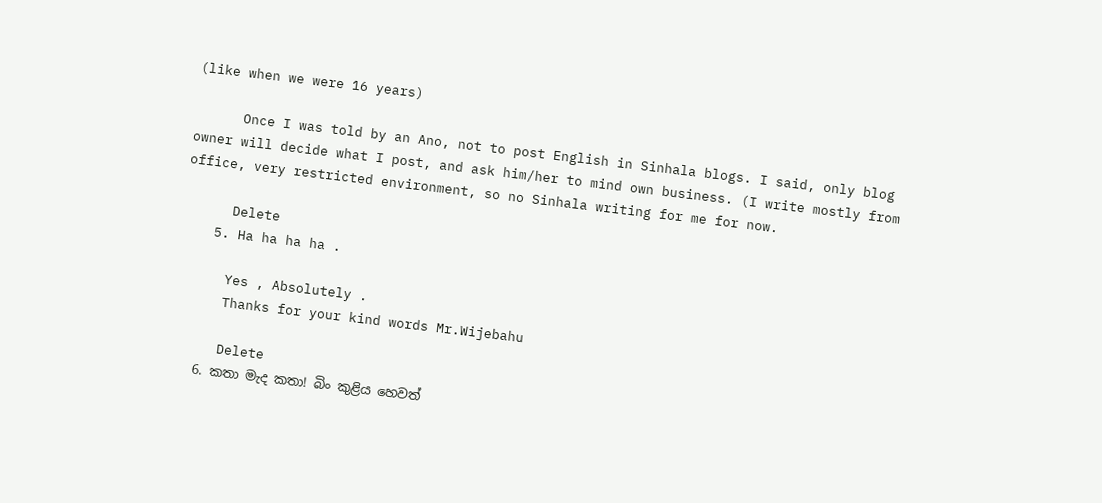(like when we were 16 years)

      Once I was told by an Ano, not to post English in Sinhala blogs. I said, only blog owner will decide what I post, and ask him/her to mind own business. (I write mostly from office, very restricted environment, so no Sinhala writing for me for now.

      Delete
    5. Ha ha ha ha .

      Yes , Absolutely .
      Thanks for your kind words Mr.Wijebahu

      Delete
    6. කතා මැද කතා! බිං කුළිය හෙවත්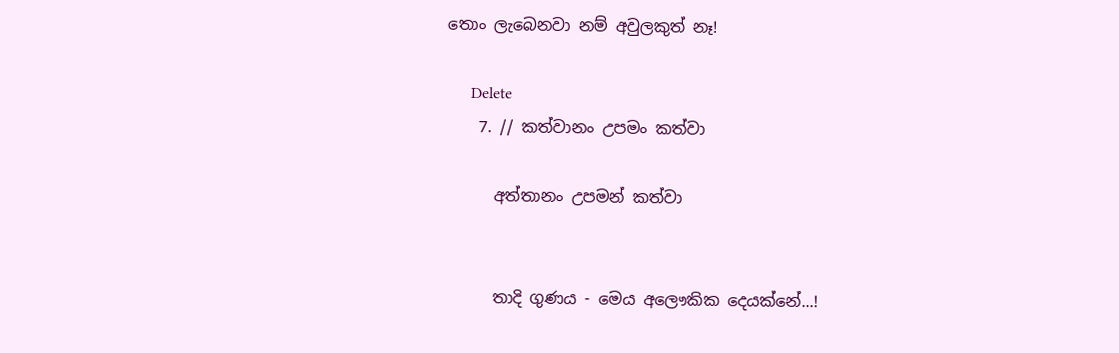තොං ලැබෙනවා නම් අවුලකුත් නෑ!

      Delete
    7. // කත්වානං උපමං කත්වා

      අත්තානං උපමන් කත්වා


      තාදි ගුණය - මෙය අලෞකික දෙයක්නේ...!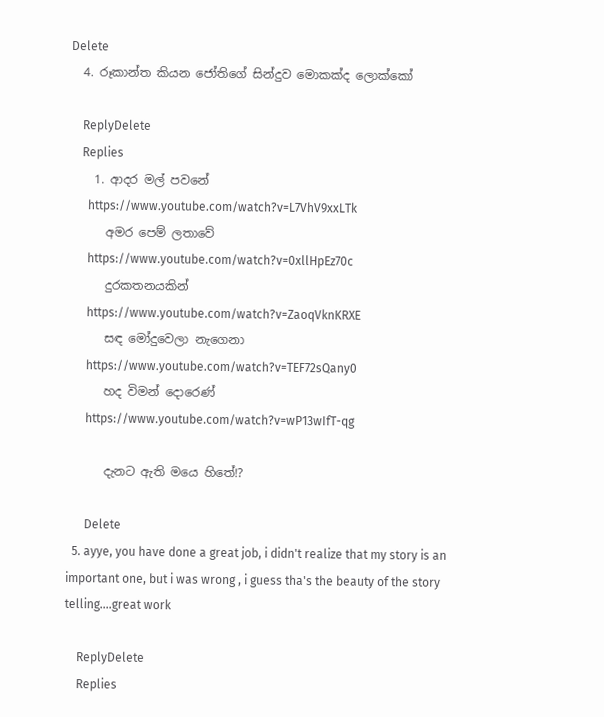Delete
  4. රූකාන්ත කියන ජෝතිගේ සින්දුව මොකක්ද ලොක්කෝ

    ReplyDelete
    Replies
    1. ආදර මල් පවනේ
      https://www.youtube.com/watch?v=L7VhV9xxLTk
      අමර පෙම් ලතාවේ
      https://www.youtube.com/watch?v=0xllHpEz70c
      දුරකතනයකින්
      https://www.youtube.com/watch?v=ZaoqVknKRXE
      සඳ මෝදුවෙලා නැගෙනා
      https://www.youtube.com/watch?v=TEF72sQany0
      හද විමන් දොරෙණ්
      https://www.youtube.com/watch?v=wP13wIfT-qg

      දැනට ඇති මයෙ හිතේ!?

      Delete
  5. ayye, you have done a great job, i didn't realize that my story is an important one, but i was wrong , i guess tha's the beauty of the story telling....great work

    ReplyDelete
    Replies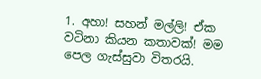1. අහා! සහන් මල්ලි! ඒක වටිනා කියන කතාවක්! මම පෙල ගැස්සුවා විතරයි.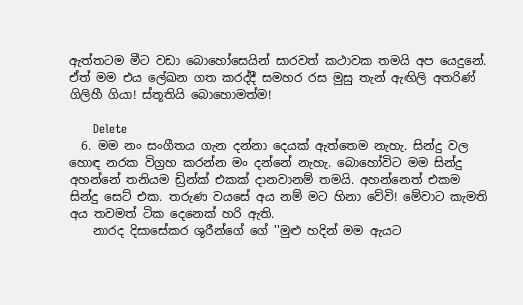ඇත්තටම මීට වඩා බොහෝසෙයින් සාරවත් කථාවක තමයි අප යෙදුනේ. ඒත් මම එය ලේඛන ගත කරද්දී සමහර රස මුසු තැන් ඇඟිලි අතරිණ් ගිලිහී ගියා! ස්තූතියි බොහොමත්ම!

      Delete
  6. මම නං සංගීතය ගැන දන්නා දෙයක් ඇත්තෙම නැහැ. සින්දු වල හොඳ නරක විග්‍රහ කරන්න මං දන්නේ නැහැ. බොහෝවිට මම සින්දු අහන්නේ තනියම ඩ්‍රින්ක් එකක් දානවානම් තමයි. අහන්නෙත් එකම සින්දු සෙට් එක. තරුණ වයසේ අය නම් මට හිනා වේවි! මේවාට කැමති අය තවමත් ටික දෙනෙක් හරි ඇති.
    නාරද දිසාසේකර ශුරීන්ගේ ගේ ''මුළු හදින් මම ඇයට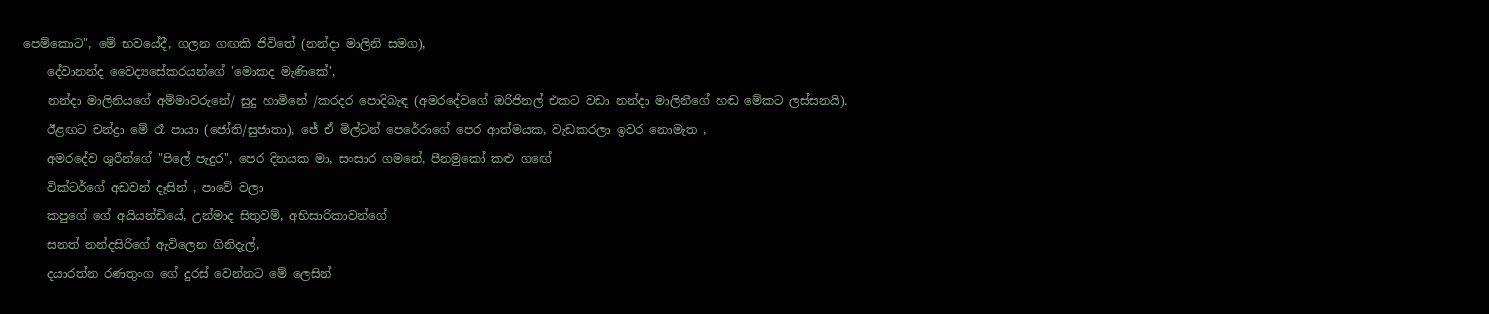පෙම්කොට", මේ භවයේදී, ගලන ගඟකි ජිවිතේ (නන්දා මාලිනි සමග),
    දේවානන්ද වෛද්‍යසේකරයන්ගේ 'මොකද මැණිකේ',
    නන්දා මාලිනියගේ අම්මාවරුනේ/ සුදු හාමිනේ /කරදර පොදිබැඳ (අමරදේවගේ ඔරිජිනල් එකට වඩා නන්දා මාලිනීගේ හඬ මේකට ලස්සනයි).
    ඊළඟට චන්ද්‍රා මේ රෑ පායා (ජෝති/සුජාතා), ජේ ඒ මිල්ටන් පෙරේරාගේ පෙර ආත්මයක, වැඩකරලා ඉවර නොමැත ,
    අමරදේව ශුරීන්ගේ "පිලේ පැදුර", පෙර දිනයක මා, සංසාර ගමනේ, පීනමුකෝ කළු ගඟේ
    වික්ටර්ගේ අඩවන් දෑසින් , පාවේ වලා
    කපුගේ ගේ අයියන්ඩියේ, උන්මාද සිතුවම්, අභිසාරිකාවන්ගේ
    සනත් නන්දසිරිගේ ඇවිලෙන ගිනිදැල්,
    දයාරත්න රණතුංග ගේ දුරස් වෙන්නට මේ ලෙසින්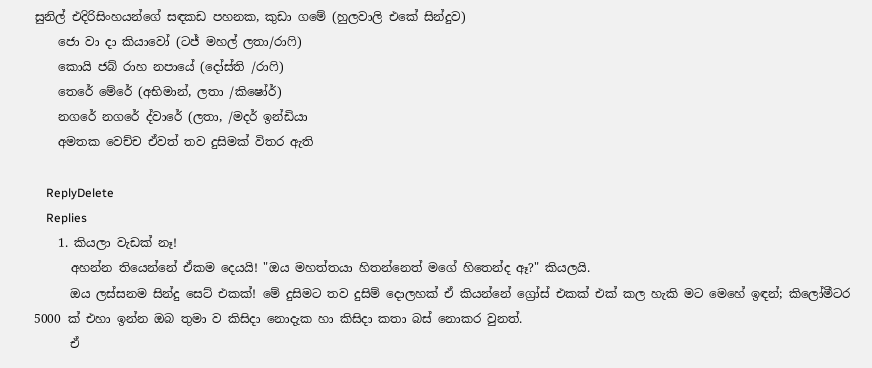සුනිල් එදිරිසිංහයන්ගේ සඳකඩ පහනක, කුඩා ගමේ (හුලවාලි එකේ සින්දුව)
    ජො වා දා කියාවෝ (ටජ් මහල් ලතා/රාෆි)
    කොයි ජබ් රාහ නපායේ (දෝස්ති /රාෆි)
    තෙරේ මේරේ (අභිමාන්, ලතා /කිෂෝර්)
    නගරේ නගරේ ද්වාරේ (ලතා, /මදර් ඉන්ඩියා
    අමතක වෙච්ච ඒවත් තව දුසිමක් විතර ඇති

    ReplyDelete
    Replies
    1. කියලා වැඩක් නෑ!
      අහන්න තියෙන්නේ ඒකම දෙයයි! "ඔය මහත්තයා හිතන්නෙත් මගේ හිතෙන්ද ඈ?" කියලයි.
      ඔය ලස්සනම සින්දු සෙට් එකක්! මේ දුසිමට තව දුසිම් දොලහක් ඒ කියන්නේ ග්‍රෝස් එකක් එක් කල හැකි මට මෙහේ ඉඳන්; කිලෝමීටර 5000 ක් එහා ඉන්න ඔබ තුමා ව කිසිදා නොදැක හා කිසිදා කතා බස් නොකර වුනත්.
      ඒ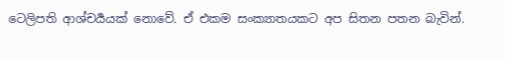ටෙලිපති ආශ්චර්‍යයක් නොවේ. ඒ එකම සංක්‍යාතයකට අප සිතන පතන බැවින්.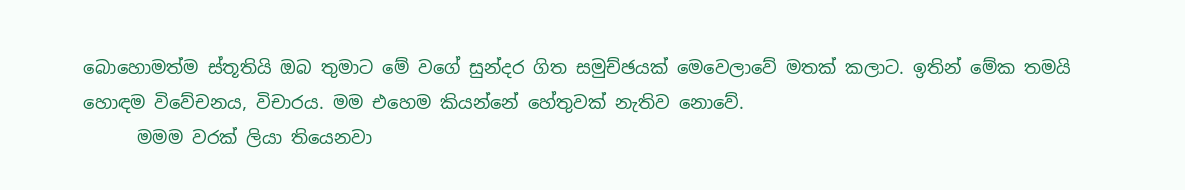බොහොමත්ම ස්තූතියි ඔබ තුමාට මේ වගේ සුන්දර ගිත සමුච්ඡයක් මෙවෙලාවේ මතක් කලාට. ඉතින් මේක තමයි හොඳම විවේචනය, විචාරය. මම එහෙම කියන්නේ හේතුවක් නැතිව නොවේ.
      මමම වරක් ලියා තියෙනවා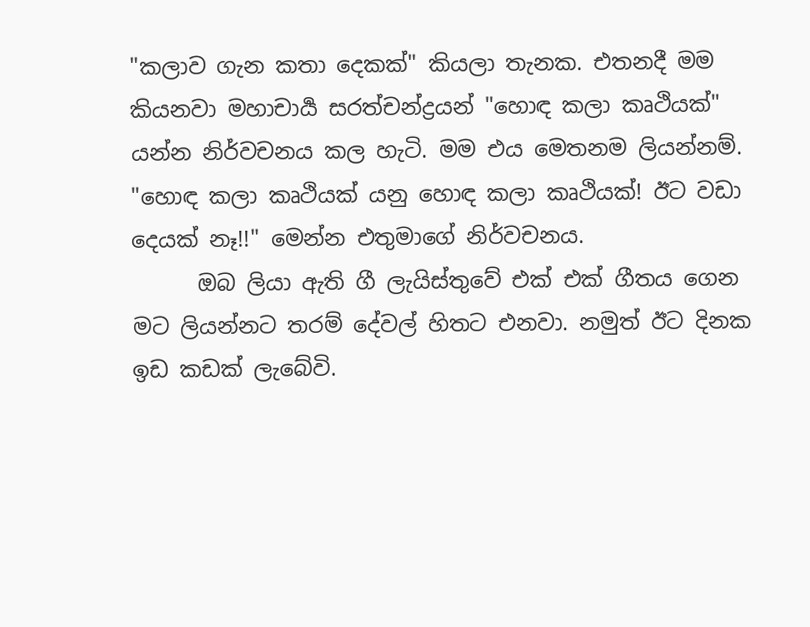"කලාව ගැන කතා දෙකක්" කියලා තැනක. එතනදී මම කියනවා මහාචාර්‍ය සරත්චන්ද්‍රයන් "හොඳ කලා කෘථියක්" යන්න නිර්වචනය කල හැටි. මම එය මෙතනම ලියන්නම්. "හොඳ කලා කෘථියක් යනු හොඳ කලා කෘථියක්! ඊට වඩා දෙයක් නෑ!!" මෙන්න එතුමාගේ නිර්වචනය.
      ඔබ ලියා ඇති ගී ලැයිස්තුවේ එක් එක් ගීතය ගෙන මට ලියන්නට තරම් දේවල් හිතට එනවා. නමුත් ඊට දිනක ඉඩ කඩක් ලැබේවි.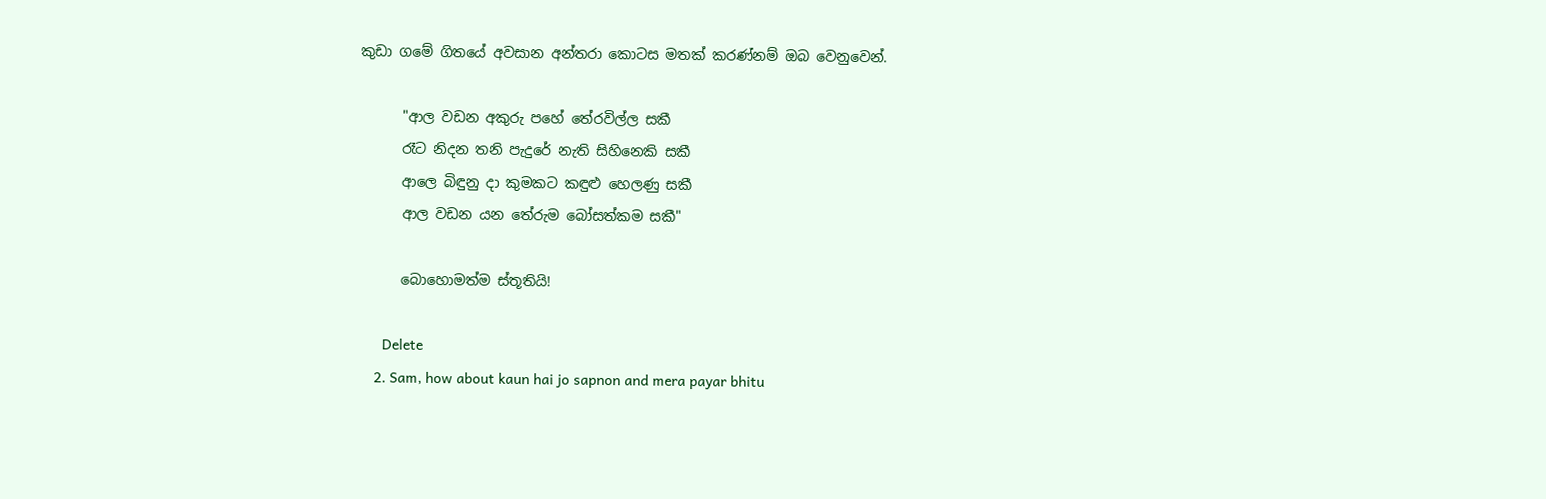කුඩා ගමේ ගිතයේ අවසාන අන්තරා කොටස මතක් කරණ්නම් ඔබ වෙනුවෙන්.

      "ආල වඩන අකුරු පහේ තේරවිල්ල සකී
      රෑට නිදන තනි පැදුරේ නැති සිහිනෙකි සකී
      ආලෙ බිඳුනු දා කුමකට කඳුළු හෙලණු සකී
      ආල වඩන යන තේරුම බෝසත්කම සකී"

      බොහොමත්ම ස්තූතියි!

      Delete
    2. Sam, how about kaun hai jo sapnon and mera payar bhitu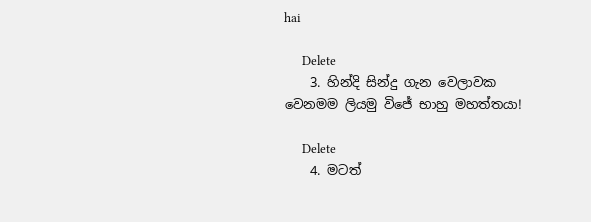hai

      Delete
    3. හින්දි සින්දු ගැන වෙලාවක වෙනමම ලියමු විජේ භාහු මහත්තයා!

      Delete
    4. මටත්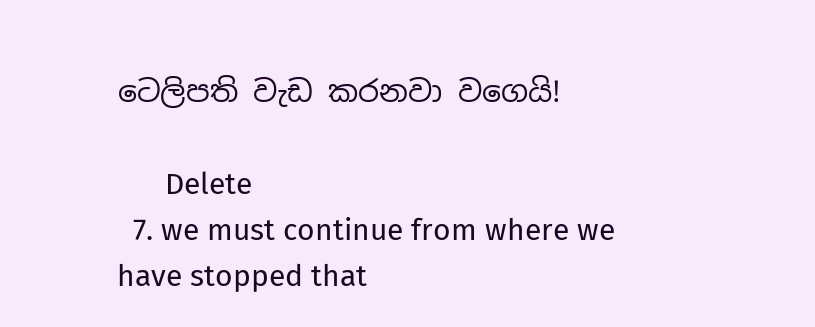ටෙලිපති වැඩ කරනවා වගෙයි!

      Delete
  7. we must continue from where we have stopped that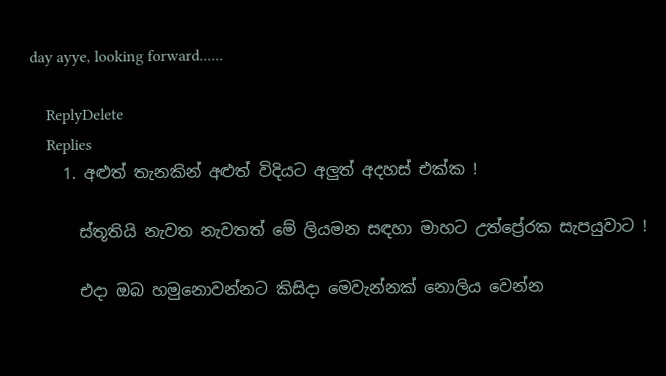day ayye, looking forward......

    ReplyDelete
    Replies
    1. අළුත් තැනකින් අළුත් විදියට අලුත් අදහස් එක්ක !

      ස්තූතියි නැවත නැවතත් මේ ලියමන සඳහා මාහට උත්ප්‍රේරක සැපයුවාට !

      එදා ඔබ හමුනොවන්නට කිසිදා මෙවැන්නක් නොලිය වෙන්න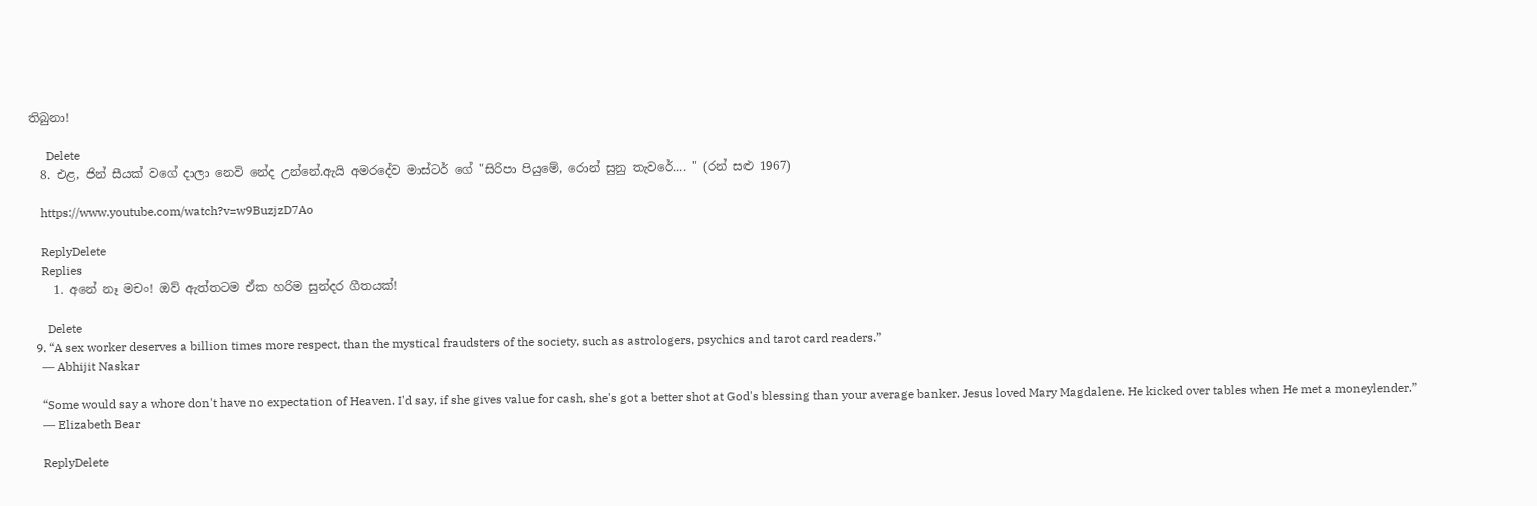තිබුනා!

      Delete
  8. එළ, ජින් සීයක් වගේ දාලා නෙවි නේද උන්නේ.ඇයි අමරදේව මාස්ටර් ගේ "සිරිපා පියුමේ, රොන් සුනු තැවරේ.... " (රන් සළු 1967)

    https://www.youtube.com/watch?v=w9BuzjzD7Ao

    ReplyDelete
    Replies
    1. අනේ නෑ මචං! ඔව් ඇත්තටම ඒක හරිම සුන්දර ගීතයක්!

      Delete
  9. “A sex worker deserves a billion times more respect, than the mystical fraudsters of the society, such as astrologers, psychics and tarot card readers.”
    ― Abhijit Naskar

    “Some would say a whore don't have no expectation of Heaven. I'd say, if she gives value for cash, she's got a better shot at God's blessing than your average banker. Jesus loved Mary Magdalene. He kicked over tables when He met a moneylender.”
    ― Elizabeth Bear

    ReplyDelete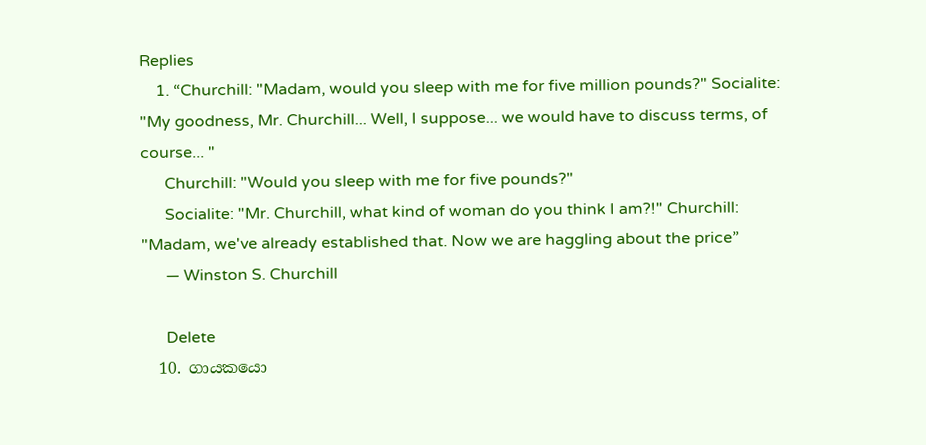Replies
    1. “Churchill: "Madam, would you sleep with me for five million pounds?" Socialite: "My goodness, Mr. Churchill... Well, I suppose... we would have to discuss terms, of course... "
      Churchill: "Would you sleep with me for five pounds?"
      Socialite: "Mr. Churchill, what kind of woman do you think I am?!" Churchill: "Madam, we've already established that. Now we are haggling about the price”
      ― Winston S. Churchill

      Delete
  10. ගායකයො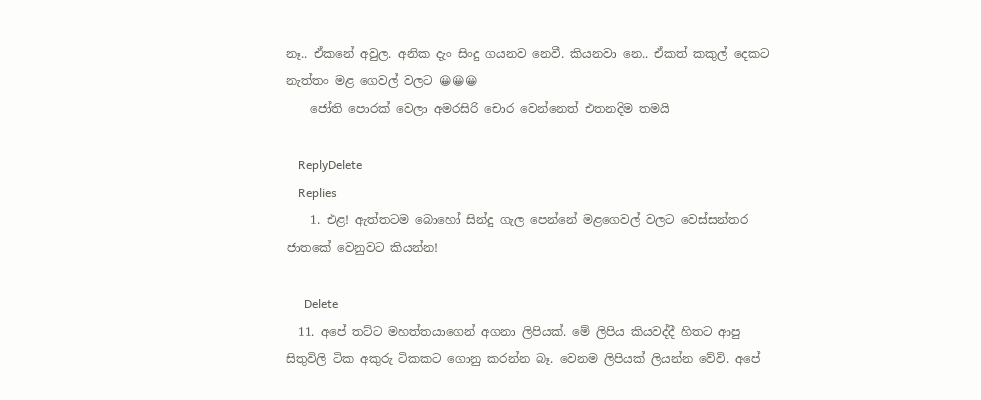නෑ.. ඒකනේ අවුල. අනික දැං සිංදු ගයනව නෙවී. කියනවා නෙ.. ඒකත් කකුල් දෙකට නැත්තං මළ ගෙවල් වලට 😀😀😀
    ජෝති පොරක් වෙලා අමරසිරි චොර වෙන්නෙත් එතනදිම තමයි

    ReplyDelete
    Replies
    1. එළ! ඇත්තටම බොහෝ සින්දු ගැල පෙන්නේ මළගෙවල් වලට වෙස්සන්තර ජාතකේ වෙනුවට කියන්න!

      Delete
  11. අපේ තට්ට මහත්තයාගෙන් අගනා ලිපියක්. මේ ලිපිය කියවද්දී හිතට ආපු සිතුවිලි ටික අකුරු ටිකකට ගොනු කරන්න බෑ. වෙනම ලිපියක් ලියන්න වේවි. අපේ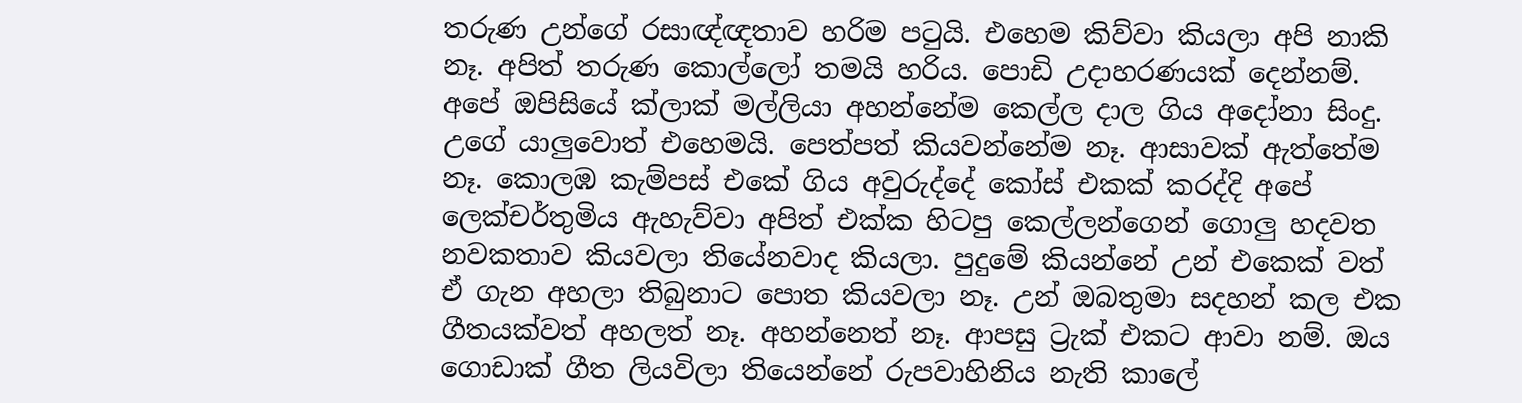තරුණ උන්ගේ රසාඥ්ඥතාව හරිම පටුයි. එහෙම කිව්වා කියලා අපි නාකි නෑ. අපිත් තරුණ කොල්ලෝ තමයි හරිය. පොඩි උදාහරණයක් දෙන්නම්. අපේ ඔපිසියේ ක්ලාක් මල්ලියා අහන්නේම කෙල්ල දාල ගිය අදෝනා සිංදු. උගේ යාලුවොත් එහෙමයි. පෙත්පත් කියවන්නේම නෑ. ආසාවක් ඇත්තේම නෑ. කොලඹ කැම්පස් එකේ ගිය අවුරුද්දේ කෝස් එකක් කරද්දි අපේ ලෙක්චර්තුමිය ඇහැව්වා අපිත් එක්ක හිටපු කෙල්ලන්ගෙන් ගොලු හදවත නවකතාව කියවලා තියේනවාද කියලා. පුදුමේ කියන්නේ උන් එකෙක් වත් ඒ ගැන අහලා තිබුනාට පොත කියවලා නෑ. උන් ඔබතුමා සදහන් කල එක ගීතයක්වත් අහලත් නෑ. අහන්නෙත් නෑ. ආපසු ට්‍රැක් එකට ආවා නම්. ඔය ගොඩාක් ගීත ලියවිලා තියෙන්නේ රුපවාහිනිය නැති කාලේ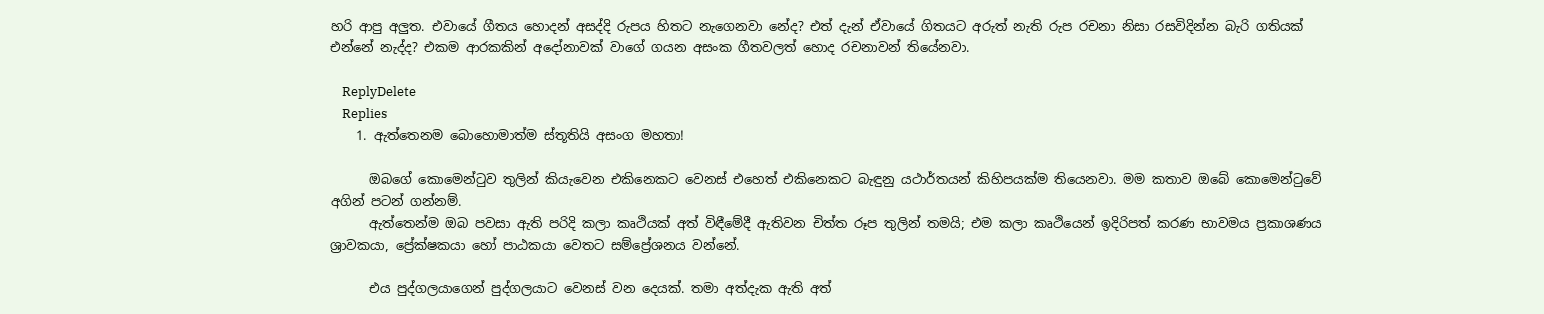හරි ආපු අලුත. එවායේ ගීතය හොදන් අසද්දි රුපය හිතට නැගෙනවා නේද? එත් දැන් ඒවායේ ගිතයට අරුත් නැති රුප රචනා නිසා රසවිදින්න බැරි ගතියක් එන්නේ නැද්ද? එකම ආරකකින් අදෝනාවක් වාගේ ගයන අසංක ගීතවලත් හොද රචනාවන් තියේනවා.

    ReplyDelete
    Replies
    1. ඇත්තෙනම බොහොමාත්ම ස්තූතියි අසංග මහතා!

      ඔබගේ කොමෙන්ටුව තුලින් කියැවෙන එකිනෙකට වෙනස් එහෙත් එකිනෙකට බැඳුනු යථාර්තයන් කිහිපයක්ම තියෙනවා. මම කතාව ඔබේ කොමෙන්ටුවේ අගින් පටන් ගන්නම්.
      ඇත්තෙන්ම ඔබ පවසා ඇති පරිදි කලා කෘථියක් අත් විඳීමේදී ඇතිවන චිත්ත රූප තුලින් තමයි; එම කලා කෘථියෙන් ඉදිරිපත් කරණ භාවමය ප්‍රකාශණය ශ්‍රාවකයා, ප්‍රේක්ෂකයා හෝ පාඨකයා වෙතට සම්ප්‍රේශනය වන්නේ.

      එය පුද්ගලයාගෙන් පුද්ගලයාට වෙනස් වන දෙයක්. තමා අත්දැක ඇති අත්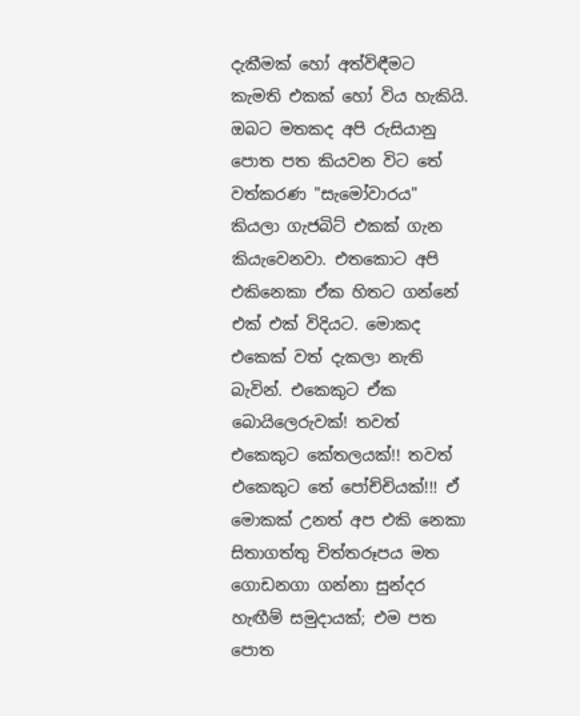දැකීමක් හෝ අත්විඳීමට කැමති එකක් හෝ විය හැකියි. ඔබට මතකද අපි රුසියානු පොත පත කියවන විට තේ වත්කරණ "සැමෝවාරය" කියලා ගැජබිට් එකක් ගැන කියැවෙනවා. එතකොට අපි එකිනෙකා ඒක හිතට ගන්නේ එක් එක් විදියට. මොකද එකෙක් වත් දැකලා නැති බැවින්. එකෙකුට ඒක බොයිලෙරුවක්! තවත් එකෙකුට කේතලයක්!! තවත් එකෙකුට තේ පෝච්චියක්!!! ඒ මොකක් උනත් අප එකි නෙකා සිතාගත්තු චිත්තරූපය මත ගොඩනගා ගන්නා සුන්දර හැඟීම් සමුදායක්; එම පත පොත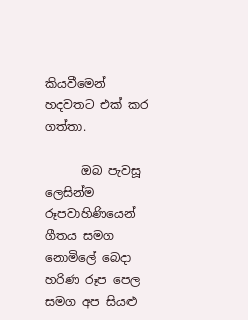කියවීමෙන් හදවතට එක් කර ගත්තා.

      ඔබ පැවසූ ලෙසින්ම රූපවාහිණියෙන් ගීතය සමග නොමිලේ බෙදා හරිණ රූප පෙල සමග අප සියළු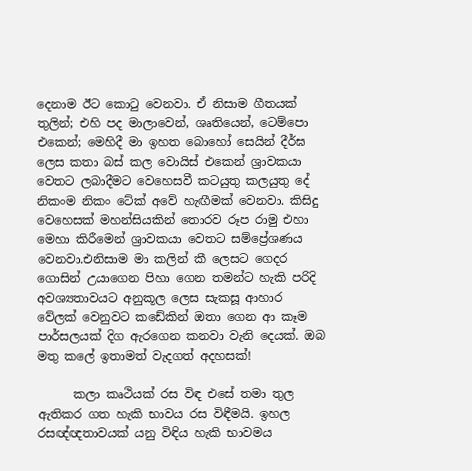දෙනාම ඊට කොටු වෙනවා. ඒ නිසාම ගීතයක් තුලින්; එහි පද මාලාවෙන්, ශෘතියෙන්, ටෙම්පො එකෙන්; මෙහිදී මා ඉහත බොහෝ සෙයින් දීර්ඝ ලෙස කතා බස් කල වොයිස් එකෙන් ශ්‍රාවකයා වෙතට ලබාදීමට වෙහෙසවී කටයුතු කලයුතු දේ නිකංම නිකං ටේක් අවේ හැඟීමක් වෙනවා. කිසිදු වෙහෙසක් මහන්සියකින් තොරව රූප රාමු එහා මෙහා කිරීමෙන් ශ්‍රාවකයා වෙතට සම්ප්‍රේශණය වෙනවා.එනිසාම මා කලින් කී ලෙසට ගෙදර ගොසින් උයාගෙන පිහා ගෙන තමන්ට හැකි පරිදි අවශ්‍යතාවයට අනුකූල ලෙස සැකසූ ආහාර වේලක් වෙනුවට කඩේකින් ඔතා ගෙන ආ කෑම පාර්සලයක් දිග ඇරගෙන කනවා වැනි දෙයක්. ඔබ මතු කලේ ඉතාමත් වැදගත් අදහසක්!

      කලා කෘථියක් රස විඳ එසේ තමා තුල ඇතිකර ගත හැකි භාවය රස විඳීමයි. ඉහල රසඥ්ඥතාවයක් යනු විඳිය හැකි භාවමය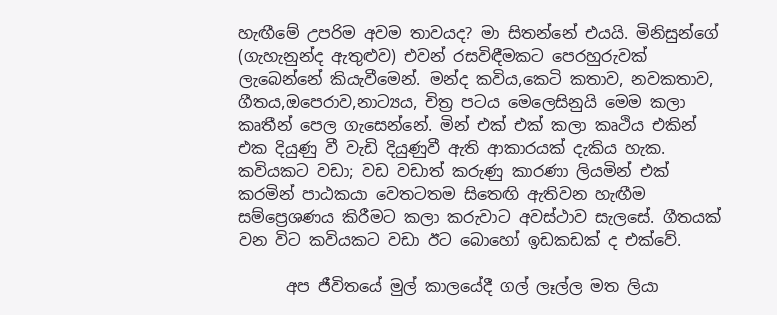හැඟීමේ උපරිම අවම තාවයද? මා සිතන්නේ එයයි. මිනිසුන්ගේ (ගැහැනුන්ද ඇතුළුව) එවන් රසවිඳීමකට පෙරහුරුවක් ලැබෙන්නේ කියැවීමෙන්. මන්ද කවිය,කෙටි කතාව, නවකතාව, ගීතය,ඔපෙරාව,නාට්‍යය, චිත්‍ර පටය මෙලෙසිනුයි මෙම කලා කෘතීන් පෙල ගැසෙන්නේ. මින් එක් එක් කලා කෘථිය එකින් එක දියුණු වී වැඩි දියුණුවී ඇති ආකාරයක් දැකිය හැක. කවියකට වඩා; වඩ වඩාත් කරුණු කාරණා ලියමින් එක් කරමින් පාඨකයා වෙතටතම සිතෙඟි ඇතිවන හැඟීම සම්ප්‍රෙශණය කිරීමට කලා කරුවාට අවස්ථාව සැලසේ. ගීතයක් වන විට කවියකට වඩා ඊට බොහෝ ඉඩකඩක් ද එක්වේ.

      අප ජීවිතයේ මුල් කාලයේදී ගල් ලෑල්ල මත ලියා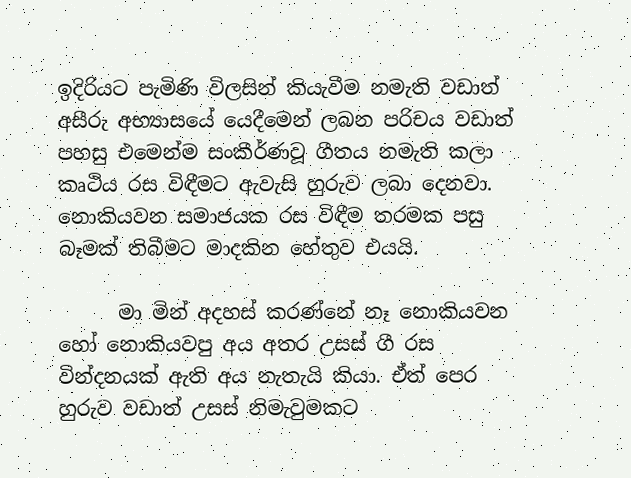ඉදිරියට පැමිණි විලසින් කියැවීම නමැති වඩාත් අසීරු අභ්‍යාසයේ යෙදීමෙන් ලබන පරිචය වඩාත් පහසු එමෙන්ම සංකීර්ණවූ ගීතය නමැති කලා කෘථිය රස විඳීමට ඇවැසි හුරුව ලබා දෙනවා. නොකියවන සමාජයක රස විඳීම තරමක පසු බෑමක් තිබීමට මාදකින හේතුව එයයි.

      මා මින් අදහස් කරණ්නේ නෑ නොකියවන හෝ නොකියවපු අය අතර උසස් ගී රස වින්දනයක් ඇති අය නැතැයි කියා. ඒත් පෙර හුරුව වඩාත් උසස් නිමැවුමකට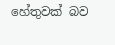හේතුවක් බව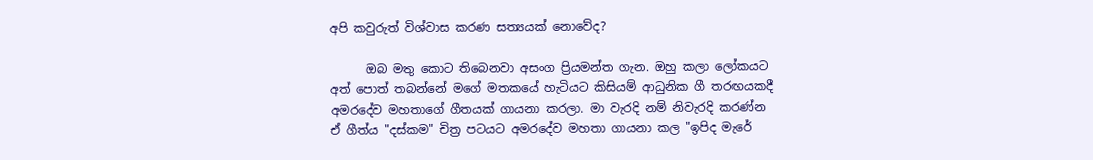අපි කවුරුත් විශ්වාස කරණ සත්‍යයක් නොවේද?

      ඔබ මතු කොට තිබෙනවා අසංග ප්‍රියමන්ත ගැන. ඔහු කලා ලෝකයට අත් පොත් තබන්නේ මගේ මතකයේ හැටියට කිසියම් ආධුනික ගී තරඟයකදී අමරදේව මහතාගේ ගීතයක් ගායනා කරලා. මා වැරදි නම් නිවැරදි කරණ්න ඒ ගීත්ය "දස්කම" චිත්‍ර පටයට අමරදේව මහතා ගායනා කල "ඉපිද මැරේ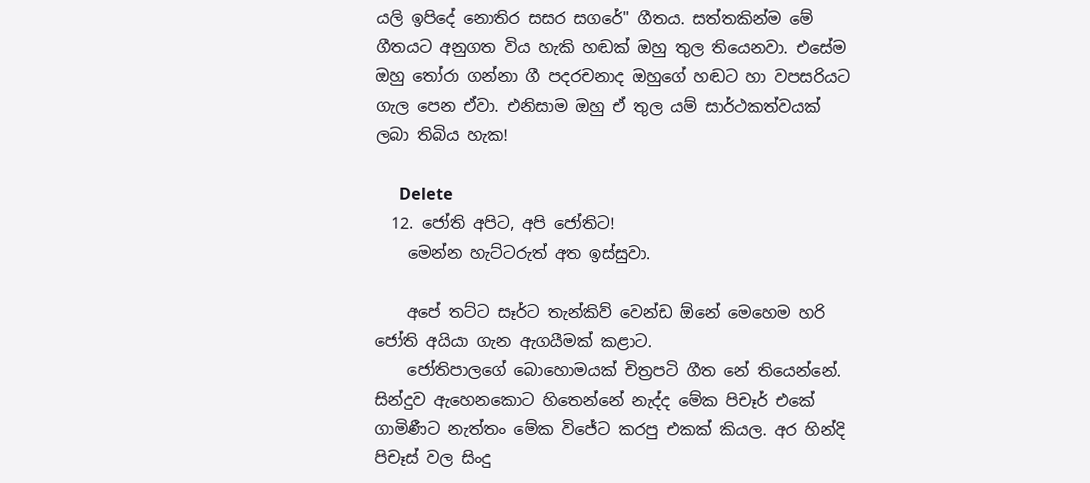යලි ඉපිදේ නොතිර සසර සගරේ" ගීතය. සත්තකින්ම මේ ගීතයට අනුගත විය හැකි හඬක් ඔහු තුල තියෙනවා. එසේම ඔහු තෝරා ගන්නා ගී පදරචනාද ඔහුගේ හඬට හා වපසරියට ගැල පෙන ඒවා. එනිසාම ඔහු ඒ තුල යම් සාර්ථකත්වයක් ලබා තිබිය හැක!

      Delete
  12. ජෝති අපිට, අපි ජෝතිට!
    මෙන්න හැට්ටරුත් අත ඉස්සුවා.

    අපේ තට්ට සෑර්ට තැන්කිව් වෙන්ඩ ඕනේ මෙහෙම හරි ජෝති අයියා ගැන ඇගයීමක් කළාට.
    ජෝතිපාලගේ බොහොමයක් චිත්‍රපටි ගීත නේ තියෙන්නේ. සින්දුව ඇහෙනකොට හිතෙන්නේ නැද්ද මේක පිචෑර් එකේ ගාමිණීට නැත්තං මේක විජේට කරපු එකක් කියල. අර හින්දි පිචෑස් වල සිංදු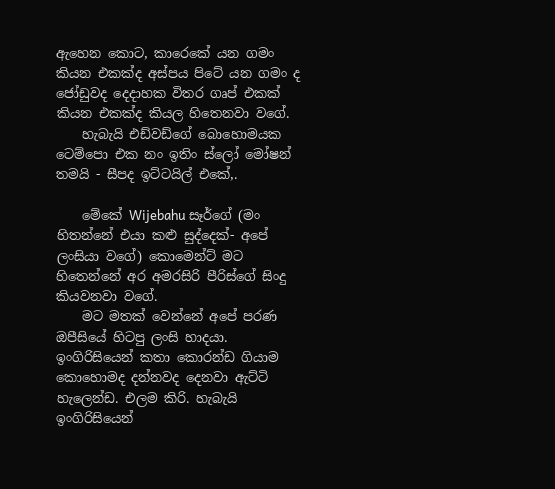ඇහෙන කොට, කාරෙකේ යන ගමං කියන එකක්ද අස්පය පිටේ යන ගමං ද ජෝඩුවද දෙදාහක විතර ගෘප් එකක් කියන එකක්ද කියල හිතෙනවා වගේ.
    හැබැයි එඩ්වඩ්ගේ බොහොමයක ටෙම්පො එක නං ඉතිං ස්ලෝ මෝෂන් තමයි - සීපද ඉට්ටයිල් එකේ,.

    මේකේ Wijebahu සෑර්ගේ (මං හිතන්නේ එයා කළු සුද්දෙක්- අපේ ලංසියා වගේ) කොමෙන්ට් මට හිතෙන්නේ අර අමරසිරි පීරිස්ගේ සිංදු කියවනවා වගේ.
    මට මතක් වෙන්නේ අපේ පරණ ඔපීසියේ හිටපු ලංසි හාදයා. ඉංගිරිසියෙන් කතා කොරන්ඩ ගියාම කොහොමද දන්නවද දෙනවා ඇට්ටි හැලෙන්ඩ. එලම කිරි. හැබැයි ඉංගිරිසියෙන්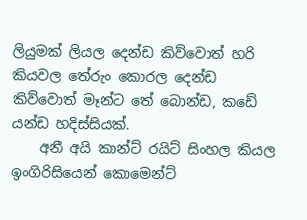ලියුමක් ලියල දෙන්ඩ කිව්වොත් හරි කියවල තේරුං කොරල දෙන්ඩ කිව්වොත් මෑන්ට තේ බොන්ඩ, කඩේ යන්ඩ හදිස්සියක්.
    අනී අයි කාන්ට් රයිට් සිංහල කියල ඉංගිරිසියෙන් කොමෙන්ට්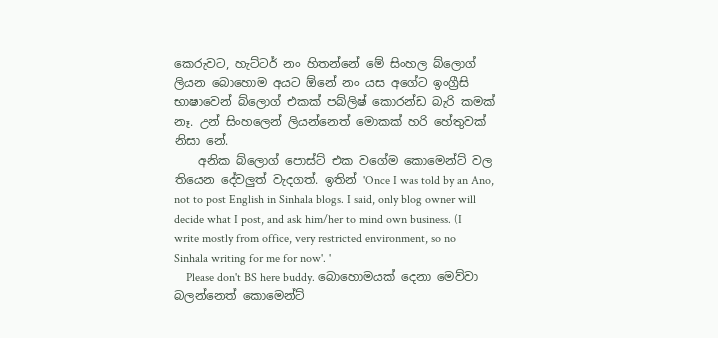කෙරුවට, හැට්ටර් නං හිතන්නේ මේ සිංහල බ්ලොග් ලියන බොහොම අයට ඕනේ නං යස අගේට ඉංග්‍රීසි භාෂාවෙන් බ්ලොග් එකක් පබ්ලිෂ් කොරන්ඩ බැරි කමක් නෑ. උන් සිංහලෙන් ලියන්නෙත් මොකක් හරි හේතුවක් නිසා නේ.
    අනික බ්ලොග් පොස්ට් එක වගේම කොමෙන්ට් වල තියෙන දේවලුත් වැදගත්. ඉතින් 'Once I was told by an Ano, not to post English in Sinhala blogs. I said, only blog owner will decide what I post, and ask him/her to mind own business. (I write mostly from office, very restricted environment, so no Sinhala writing for me for now'. '
    Please don't BS here buddy. බොහොමයක් දෙනා මෙව්වා බලන්නෙත් කොමෙන්ට්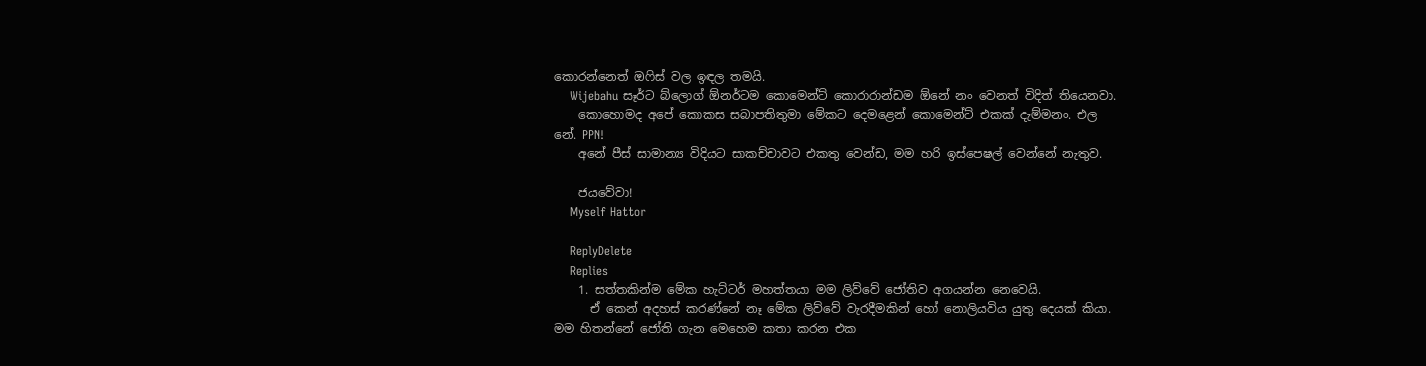කොරන්නෙත් ඔෆිස් වල ඉඳල තමයි.
    Wijebahu සෑර්ට බ්ලොග් ඕනර්ටම කොමෙන්ට් කොරාරාන්ඩම ඕනේ නං වෙනත් විදිත් තියෙනවා.
    කොහොමද අපේ කොකස සබාපතිතුමා මේකට දෙමළෙන් කොමෙන්ට් එකක් දැම්මනං. එල නේ. PPN!
    අනේ පීස් සාමාන්‍ය විදියට සාකච්චාවට එකතු වෙන්ඩ, මම හරි ඉස්පෙෂල් වෙන්නේ නැතුව.

    ජයවේවා!
    Myself Hattor

    ReplyDelete
    Replies
    1. සත්තකින්ම මේක හැට්ටර් මහත්තයා මම ලිව්වේ ජෝතිව අගයන්න නෙවෙයි.
      ඒ කෙන් අදහස් කරණ්නේ නෑ මේක ලිව්වේ වැරදීමකින් හෝ නොලියවිය යුතු දෙයක් කියා. මම හිතන්නේ ජෝති ගැන මෙහෙම කතා කරන එක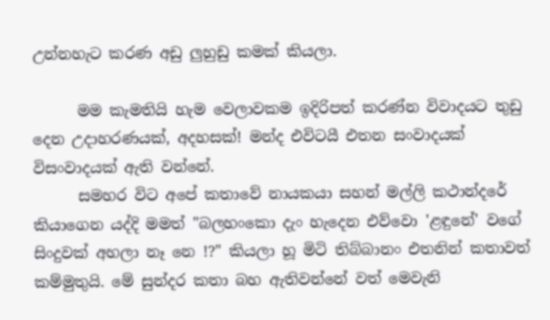උන්නහැට කරණ අඩු ලුහුඩු කමක් කියලා.

      මම කැමතියි හැම වෙලාවකම ඉදිරිපත් කරණ්න විවාදයට තුඩු දෙන උදාහරණයක්, අදහසක්! මන්ද එවිටයී එතන සංවාදයක් විසංවාදයක් ඇති වන්නේ.
      සමහර විට අපේ කතාවේ නායකයා සහන් මල්ලි කථාන්දරේ කියාගෙන යද්දි මමත් "බලහංකො දැං හැදෙන එව්වො 'ළඳුනේ' වගේ සිංදුවක් අහලා නෑ නෙ !?" කියලා හූ මිටි තිබ්බානං එතනින් කතාවත් කම්මුතුයි. මේ සුන්දර කතා බහ ඇතිවන්නේ වත් මෙවැනි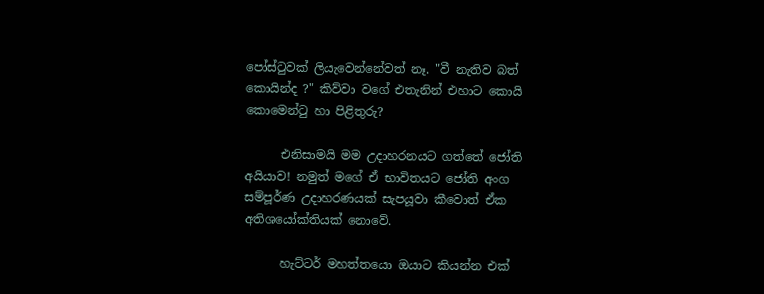පෝස්ටුවක් ලියැවෙන්නේවත් නෑ. "වී නැතිව බත් කොයින්ද ?" කිව්වා වගේ එතැනින් එහාට කොයි කොමෙන්ටු හා පිළිතුරු?

      එනිසාමයි මම උදාහරනයට ගත්තේ ජෝති අයියාව! නමුත් මගේ ඒ භාවිතයට ජෝති අංග සම්පූර්ණ උදාහරණයක් සැපයූවා කීවොත් ඒක අතිශයෝක්තියක් නොවේ.

      හැට්ටර් මහත්තයො ඔයාට කියන්න එක්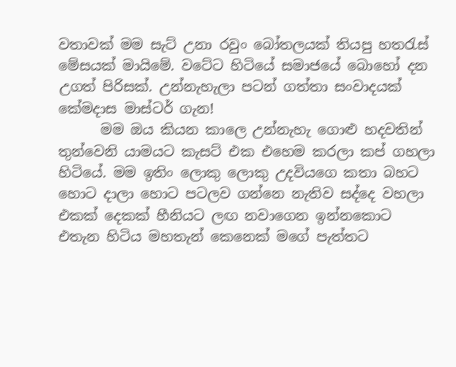වතාවක් මම සැට් උනා රවුං බෝතලයක් තියපු හතරැස් මේසයක් මායිමේ. වටේට හිටියේ සමාජයේ බොහෝ දන උගත් පිරිසක්. උන්නැහැලා පටන් ගත්තා සංවාදයක් කේමදාස මාස්ටර් ගැන!
      මම ඔය කියන කාලෙ උන්නැහැ ගොළු හදවතින් තුන්වෙනි යාමයට කැසට් එක එහෙම කරලා කප් ගහලා හිටියේ. මම ඉතිං ලොකු ලොකු උදවියගෙ කතා බහට හොට දාලා හොට පටලව ගන්නෙ නැතිව සද්දෙ වහලා එකක් දෙකක් හීනියට ලඟ නවාගෙන ඉන්නකොට එතැන හිටිය මහතැන් කෙනෙක් මගේ පැත්තට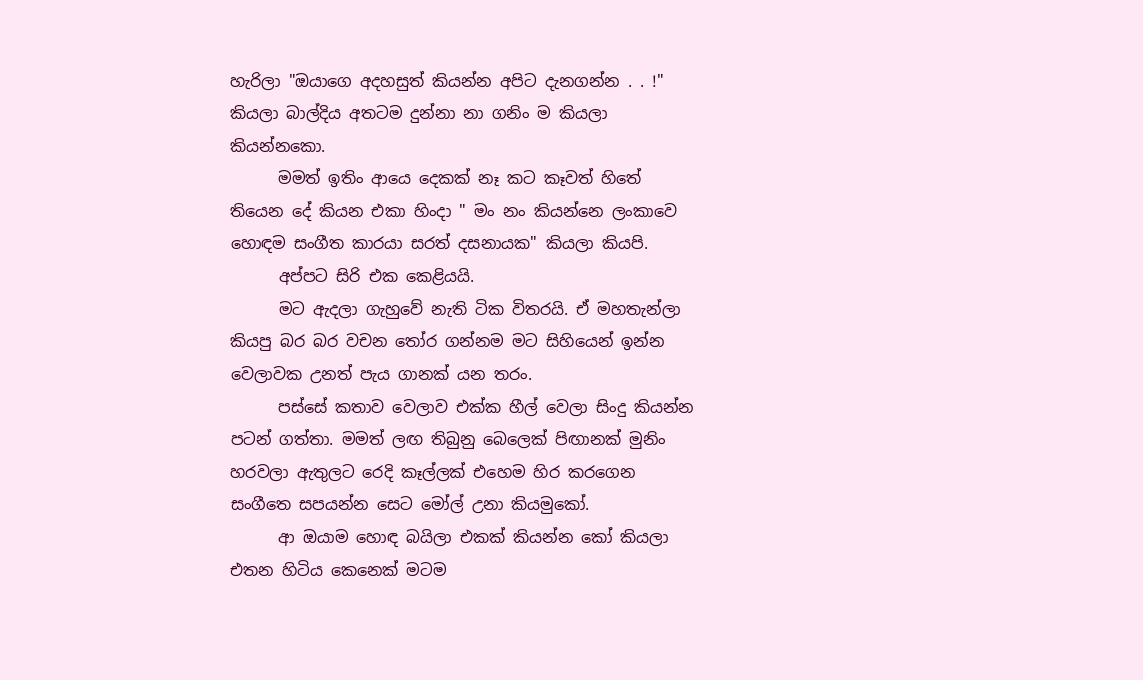හැරිලා "ඔයාගෙ අදහසුත් කියන්න අපිට දැනගන්න . . !" කියලා බාල්දිය අතටම දුන්නා නා ගනිං ම කියලා කියන්නකො.
      මමත් ඉතිං ආයෙ දෙකක් නෑ කට කෑවත් හිතේ තියෙන දේ කියන එකා හිංදා " මං නං කියන්නෙ ලංකාවෙ හොඳම සංගීත කාරයා සරත් දසනායක" කියලා කියපි.
      අප්පට සිරි එක කෙළියයි.
      මට ඇදලා ගැහුවේ නැති ටික විතරයි. ඒ මහතැන්ලා කියපු බර බර වචන තෝර ගන්නම මට සිහියෙන් ඉන්න වෙලාවක උනත් පැය ගානක් යන තරං.
      පස්සේ කතාව වෙලාව එක්ක හීල් වෙලා සිංදු කියන්න පටන් ගත්තා. මමත් ලඟ තිබුනු බෙලෙක් පිඟානක් මුනිං හරවලා ඇතුලට රෙදි කෑල්ලක් එහෙම හිර කරගෙන සංගීතෙ සපයන්න සෙට මෝල් උනා කියමුකෝ.
      ආ ඔයාම හොඳ බයිලා එකක් කියන්න කෝ කියලා එතන හිටිය කෙනෙක් මටම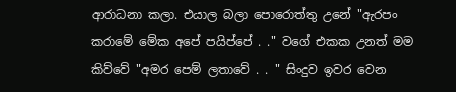ආරාධනා කලා. එයාල බලා පොරොත්තු උනේ "ඇරපං කරාමේ මේක අපේ පයිප්පේ . ." වගේ එකක උනත් මම කිව්වේ "අමර පෙම් ලතාවේ . . " සිංදුව ඉවර වෙන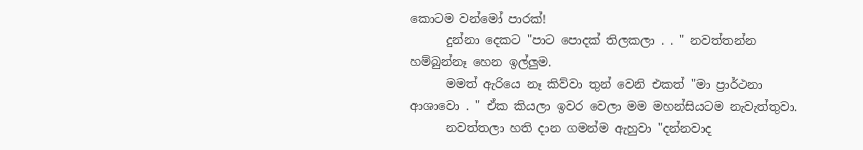කොටම වන්මෝ පාරක්!
      දුන්නා දෙකට "පාට පොදක් තිලකලා . . " නවත්තන්න හම්බුන්නෑ හෙන ඉල්ලුම.
      මමත් ඇරියෙ නෑ කිව්වා තුන් වෙනි එකත් "මා ප්‍රාර්ථනා ආශාවො . " ඒක කියලා ඉවර වෙලා මම මහන්සියටම නැවැත්තුවා.
      නවත්තලා හති දාන ගමන්ම ඇහුවා "දන්නවාද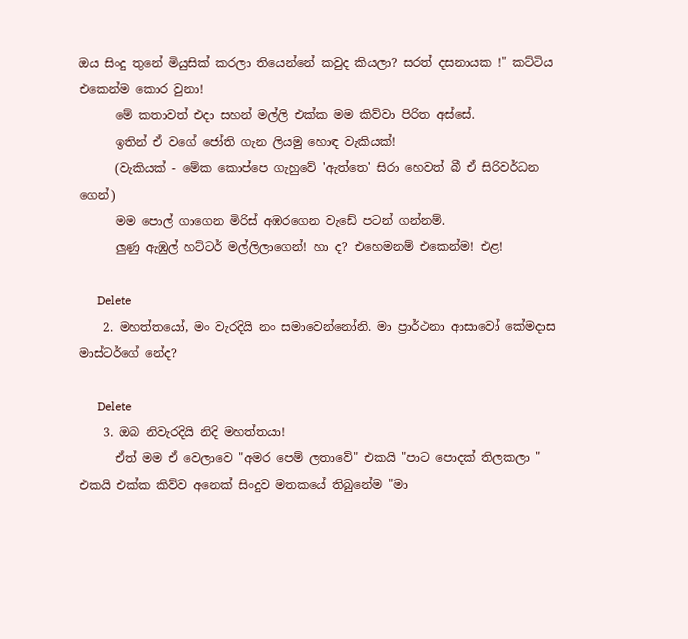ඔය සිංදු තුනේ මියුසික් කරලා තියෙන්නේ කවුද කියලා? සරත් දසනායක !" කට්ටිය එකෙන්ම කොර වුනා!
      මේ කතාවත් එදා සහන් මල්ලි එක්ක මම කිව්වා පිරිත අස්සේ.
      ඉතින් ඒ වගේ ජෝති ගැන ලියමු හොඳ වැකියක්!
      (වැකියක් - මේක කොප්පෙ ගැහුවේ 'ඇත්තෙ' සිරා හෙවත් බී ඒ සිරිවර්ධන ගෙන්)
      මම පොල් ගාගෙන මිරිස් අඹරගෙන වැඩේ පටන් ගන්නම්.
      ලුණු ඇඹුල් හට්ටර් මල්ලිලාගෙන්! හා ද? එහෙමනම් එකෙන්ම! එළ!

      Delete
    2. මහත්තයෝ, මං වැරදියි නං සමාවෙන්නෝනි. මා ප්‍රාර්ථනා ආසාවෝ කේමදාස මාස්ටර්ගේ නේද?

      Delete
    3. ඔබ නිවැරදියි නිදි මහත්තයා!
      ඒත් මම ඒ වෙලාවෙ "අමර පෙම් ලතාවේ" එකයි "පාට පොදක් තිලකලා " එකයි එක්ක කිව්ව අනෙක් සිංදුව මතකයේ තිබුනේම "මා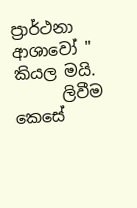ප්‍රාර්ථනා ආශාවෝ " කියල මයි.
      ලිවීම කෙසේ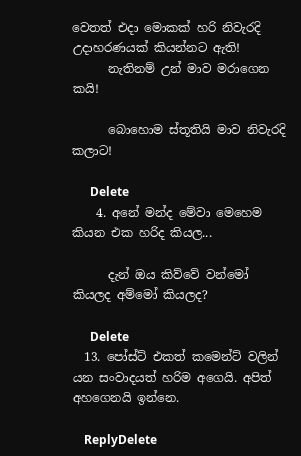වෙතත් එදා මොකක් හරි නිවැරදි උදාහරණයක් කියන්නට ඇති!
      නැතිනම් උන් මාව මරාගෙන කයි!

      බොහොම ස්තූතියි මාව නිවැරදි කලාට!

      Delete
    4. අනේ මන්ද මේවා මෙහෙම කියන එක හරිද කියල...

      දැන් ඔය කිව්වේ වන්මෝ කියලද අම්මෝ කියලද?

      Delete
  13. පෝස්ට් එකත් කමෙන්ට් වලින් යන සංවාදයත් හරිම අගෙයි. අපිත් අහගෙනයි ඉන්නෙ.

    ReplyDelete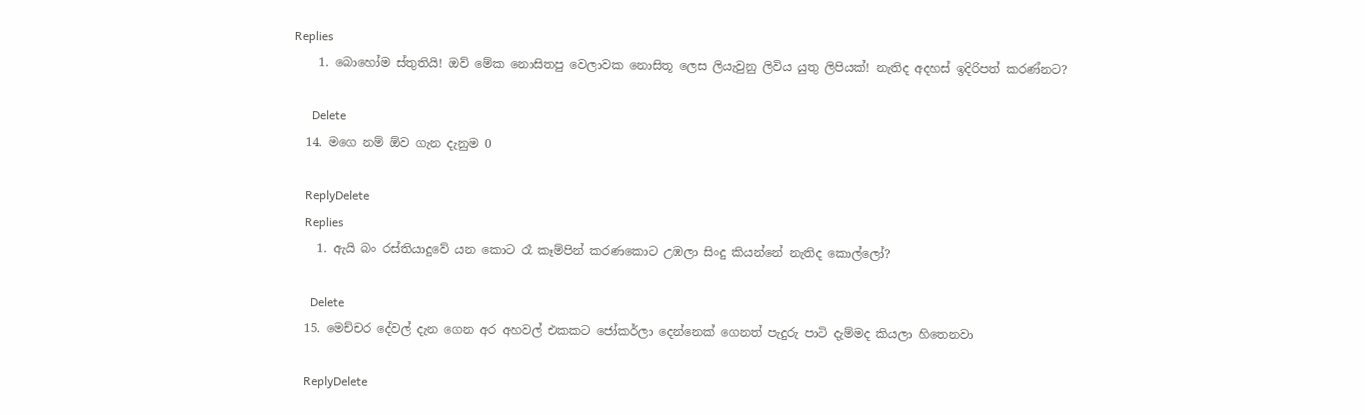Replies
    1. බොහෝම ස්තුතියි! ඔව් මේක නොසිතපු වෙලාවක නොසිතූ ලෙස ලියැවුනු ලිවිය යුතු ලිපියක්! නැතිද අදහස් ඉදිරිපත් කරණ්නට?

      Delete
  14. මගෙ නම් ඕව ගැන දැනුම 0

    ReplyDelete
    Replies
    1. ඇයි බං රස්තියාදුවේ යන කොට රෑ කෑම්පින් කරණකොට උඹලා සිංදු කියන්නේ නැතිද කොල්ලෝ?

      Delete
  15. මෙච්චර දේවල් දැන ගෙන අර අහවල් එකකට ජෝකර්ලා දෙන්නෙක් ගෙනත් පැදුරු පාටි දැම්මද කියලා හිතෙනවා

    ReplyDelete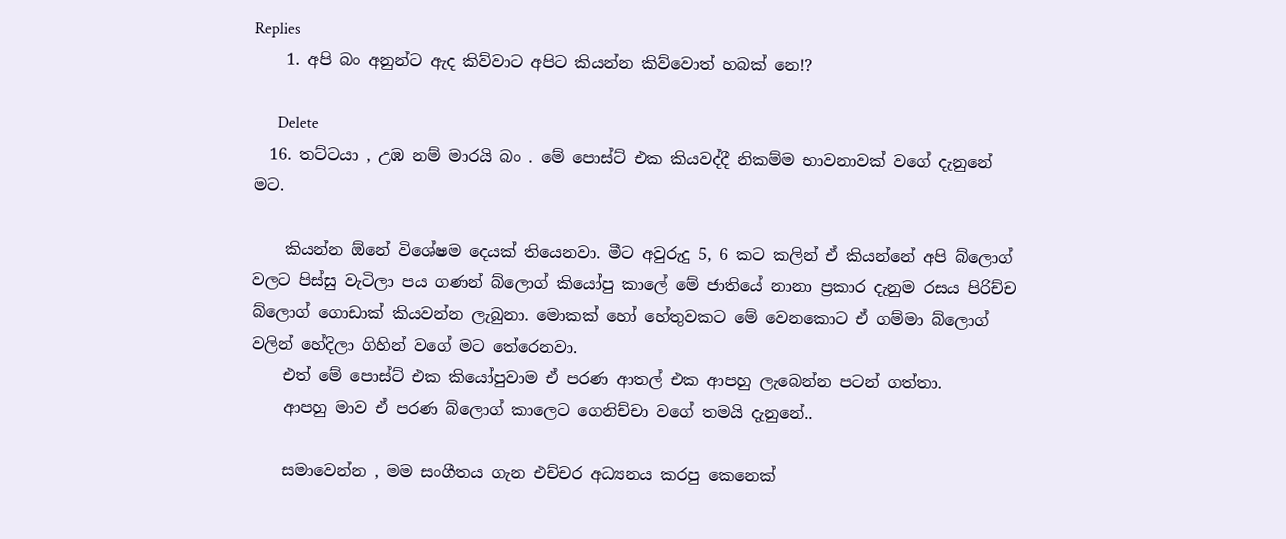Replies
    1. අපි බං අනුන්ට ඇද කිව්වාට අපිට කියන්න කිව්වොත් හබක් නෙ!?

      Delete
  16. තට්ටයා , උඹ නම් මාරයි බං . මේ පොස්ට් එක කියවද්දී නිකම්ම භාවනාවක් වගේ දැනුනේ මට.

    කියන්න ඕනේ විශේෂම දෙයක් තියෙනවා. මීට අවුරුදු 5, 6 කට කලින් ඒ කියන්නේ අපි බ්ලොග් වලට පිස්සු වැටිලා පය ගණන් බ්ලොග් කියෝපු කාලේ මේ ජාතියේ නානා ප්‍රකාර දැනුම රසය පිරිච්ච බ්ලොග් ගොඩාක් කියවන්න ලැබුනා. මොකක් හෝ හේතුවකට මේ වෙනකොට ඒ ගම්මා බ්ලොග් වලින් හේදිලා ගිහින් වගේ මට තේරෙනවා.
    එත් මේ පොස්ට් එක කියෝපුවාම ඒ පරණ ආතල් එක ආපහු ලැබෙන්න පටන් ගත්තා.
    ආපහු මාව ඒ පරණ බ්ලොග් කාලෙට ගෙනිච්චා වගේ තමයි දැනුනේ..

    සමාවෙන්න , මම සංගීතය ගැන එච්චර අධ්‍යනය කරපු කෙනෙක්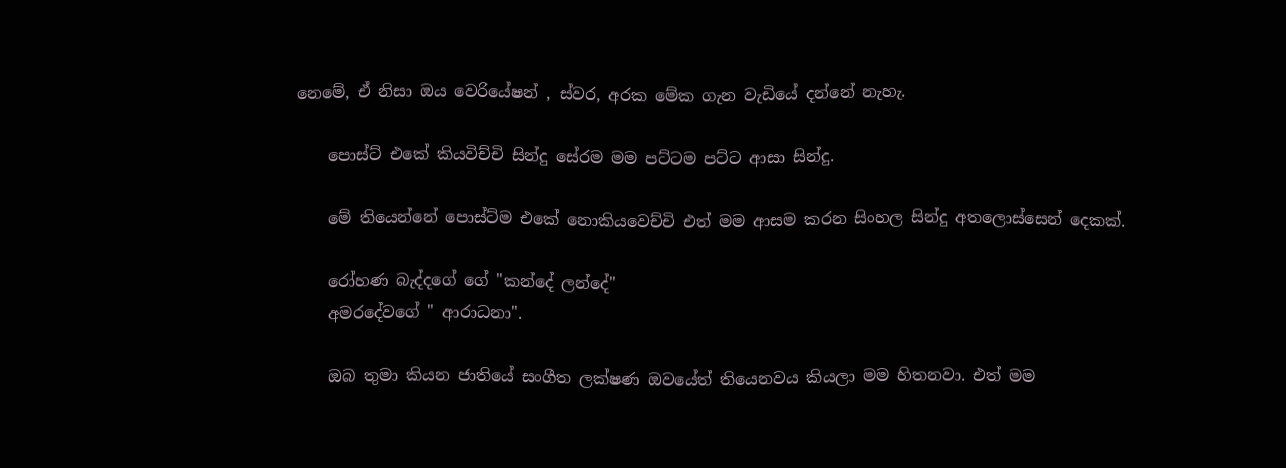නෙමේ, ඒ නිසා ඔය වෙරියේෂන් , ස්වර, අරක මේක ගැන වැඩියේ දන්නේ නැහැ.

    පොස්ට් එකේ කියවිච්චි සින්දු සේරම මම පට්ටම පට්ට ආසා සින්දු.

    මේ තියෙන්නේ පොස්ට්ම එකේ නොකියවෙච්චි එත් මම ආසම කරන සිංහල සින්දු අතලොස්සෙන් දෙකක්.

    රෝහණ බැද්දගේ ගේ "කන්දේ ලන්දේ"
    අමරදේවගේ " ආරාධනා".

    ඔබ තුමා කියන ජාතියේ සංගීත ලක්ෂණ ඔවයේත් තියෙනවය කියලා මම හිතනවා. එත් මම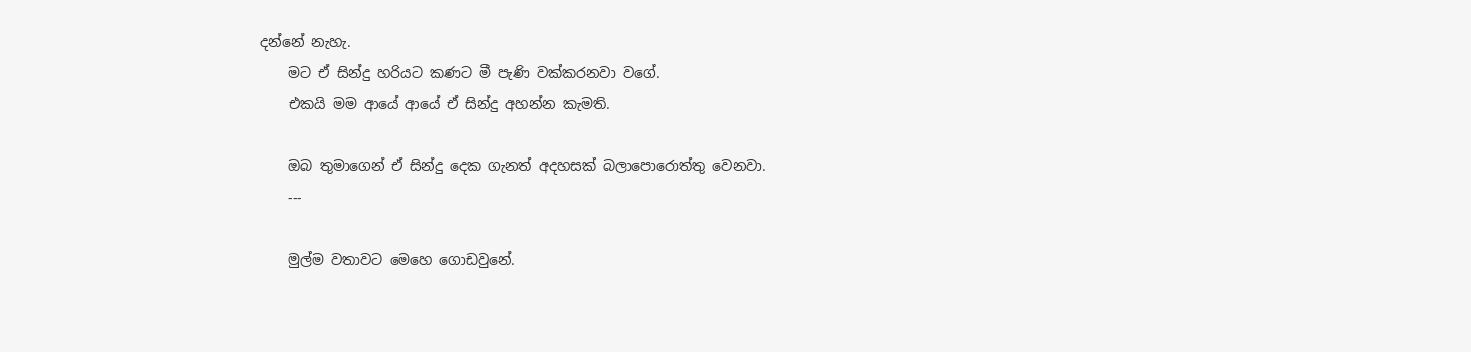දන්නේ නැහැ.
    මට ඒ සින්දු හරියට කණට මී පැණි වක්කරනවා වගේ.
    එකයි මම ආයේ ආයේ ඒ සින්දු අහන්න කැමති.

    ඔබ තුමාගෙන් ඒ සින්දු දෙක ගැනත් අදහසක් බලාපොරොත්තු වෙනවා.
    ---

    මුල්ම වතාවට මෙහෙ ගොඩවුනේ.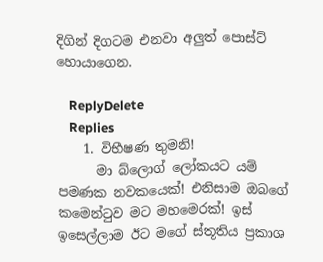දිගින් දිගටම එනවා අලුත් පොස්ට් හොයාගෙන.

    ReplyDelete
    Replies
    1. විභීෂණ තුමනි!
      මා බ්ලොග් ලෝකයට යම් පමණක නවකයෙක්! එනිසාම ඔබගේ කමෙන්ටුව මට මහමෙරක්! ඉස් ඉසෙල්ලාම ඊට මගේ ස්තූතිය ප්‍රකාශ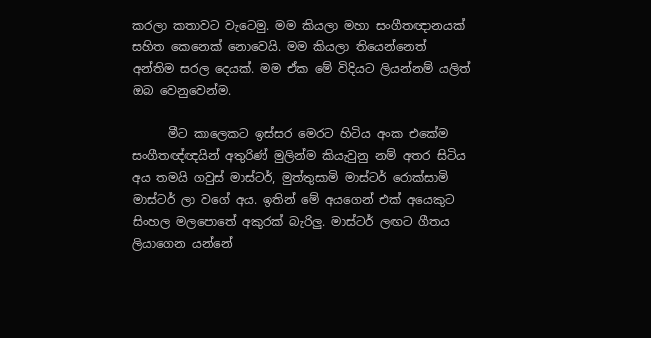කරලා කතාවට වැටෙමු. මම කියලා මහා සංගීතඥානයක් සහිත කෙනෙක් නොවෙයි. මම කියලා තියෙන්නෙත් අන්තිම සරල දෙයක්. මම ඒක මේ විදියට ලියන්නම් යලිත් ඔබ වෙනුවෙන්ම.

      මීට කාලෙකට ඉස්සර මෙරට හිටිය අංක එකේම සංගීතඥ්ඥයින් අතුරිණ් මුලින්ම කියැවුනු නම් අතර සිටිය අය තමයි ගවුස් මාස්ටර්, මුත්තුසාමි මාස්ටර් රොක්සාමි මාස්ටර් ලා වගේ අය. ඉතින් මේ අයගෙන් එක් අයෙකුට සිංහල මලපොතේ අකුරක් බැරිලු. මාස්ටර් ලඟට ගීතය ලියාගෙන යන්නේ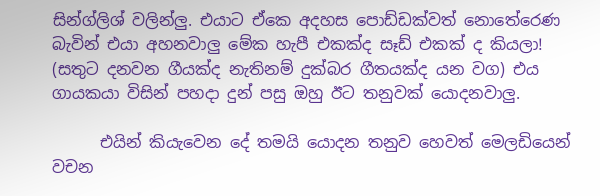සින්ග්ලිශ් වලින්ලු. එයාට ඒකෙ අදහස පොඩ්ඩක්වත් නොතේරෙණ බැවින් එයා අහනවාලු මේක හැපී එකක්ද සෑඩ් එකක් ද කියලා! (සතුට දනවන ගීයක්ද නැතිනම් දුක්බර ගීතයක්ද යන වග) එය ගායකයා විසින් පහදා දුන් පසු ඔහු ඊට තනුවක් යොදනවාලු.

      එයින් කියැවෙන දේ තමයි යොදන තනුව හෙවත් මෙලඩියෙන් වචන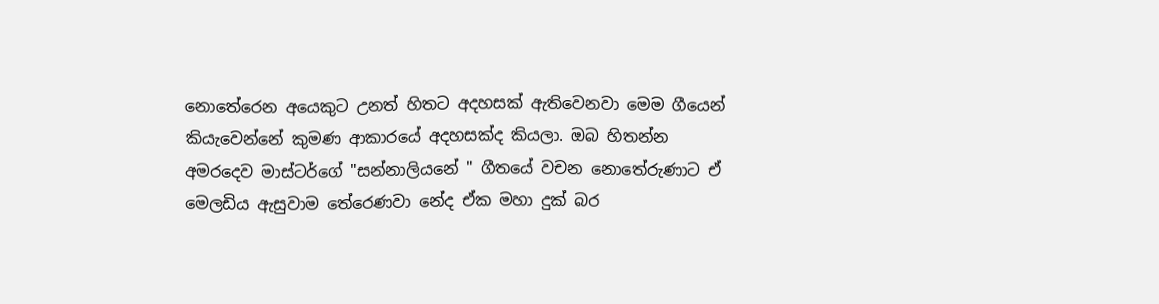නොතේරෙන අයෙකුට උනත් හිතට අදහසක් ඇතිවෙනවා මෙම ගීයෙන් කියැවෙන්නේ කුමණ ආකාරයේ අදහසක්ද කියලා. ඔබ හිතන්න අමරදෙව මාස්ටර්ගේ "සන්නාලියනේ " ගීතයේ වචන නොතේරුණාට ඒ මෙලඩිය ඇසුවාම තේරෙණවා නේද ඒක මහා දුක් බර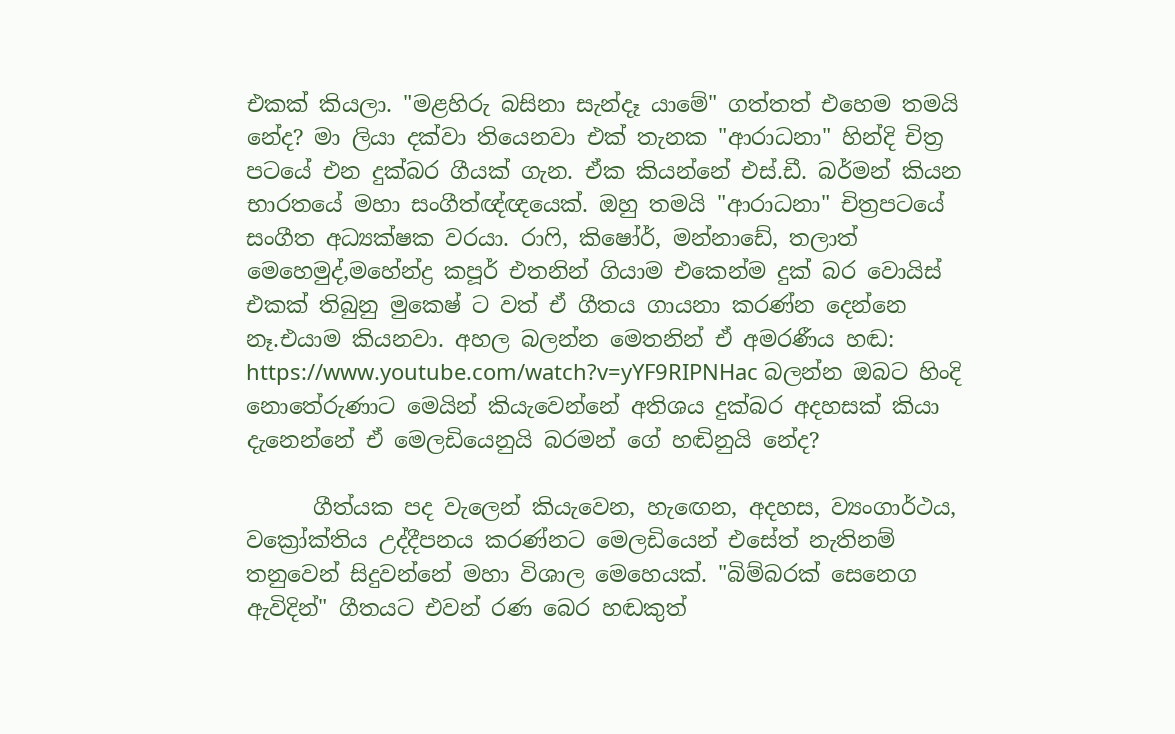එකක් කියලා. "මළහිරු බසිනා සැන්දෑ යාමේ" ගත්තත් එහෙම තමයි නේද? මා ලියා දක්වා තියෙනවා එක් තැනක "ආරාධනා" හින්දි චිත්‍ර පටයේ එන දුක්බර ගීයක් ගැන. ඒක කියන්නේ එස්.ඩී. බර්මන් කියන භාරතයේ මහා සංගීත්ඥ්ඥයෙක්. ඔහු තමයි "ආරාධනා" චිත්‍රපටයේ සංගීත අධ්‍යක්ෂක වරයා. රාෆි, කිෂෝර්, මන්නාඩේ, තලාත් මෙහෙමුද්,මහේන්ද්‍ර කපූර් එතනින් ගියාම එකෙන්ම දුක් බර වොයිස් එකක් තිබුනු මුකෙෂ් ට වත් ඒ ගීතය ගායනා කරණ්න දෙන්නෙ නෑ.එයාම කියනවා. අහල බලන්න මෙතනින් ඒ අමරණීය හඬ: https://www.youtube.com/watch?v=yYF9RIPNHac බලන්න ඔබට හිංදි නොතේරුණාට මෙයින් කියැවෙන්නේ අතිශය දුක්බර අදහසක් කියා දැනෙන්නේ ඒ මෙලඩියෙනුයි බරමන් ගේ හඬිනුයි නේද?

      ගීත්යක පද වැලෙන් කියැවෙන, හැඟෙන, අදහස, ව්‍යංගාර්ථය, වක්‍රෝක්තිය උද්දීපනය කරණ්නට මෙලඩියෙන් එසේත් නැතිනම් තනුවෙන් සිදුවන්නේ මහා විශාල මෙහෙයක්. "බිම්බරක් සෙනෙග ඇවිදින්" ගීතයට එවන් රණ බෙර හඬකුත්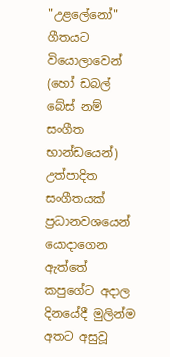"උළලේනෝ" ගීතයට වියොලාවෙන් (හෝ ඩබල් බේස් නම් සංගීත භාන්ඩයෙන්) උත්පාදිත සංගීතයක් ප්‍රධානවශයෙන් යොදාගෙන ඇත්තේ කපුගේට අදාල දිනයේදී මුලින්ම අතට අසුවූ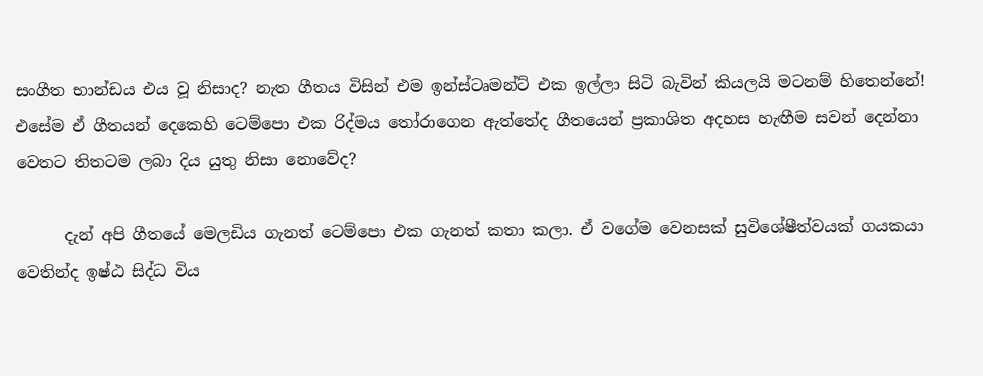සංගීත භාන්ඩය එය වූ නිසාද? නැත ගීතය විසින් එම ඉන්ස්ටෘමන්ට් එක ඉල්ලා සිටි බැවින් කියලයි මටනම් හිතෙන්නේ! එසේම ඒ ගීතයන් දෙකෙහි ටෙම්පො එක රිද්මය තෝරාගෙන ඇත්තේද ගීතයෙන් ප්‍රකාශිත අදහස හැඟීම සවන් දෙන්නා වෙතට තිතටම ලබා දිය යුතු නිසා නොවේද?

      දැන් අපි ගීතයේ මෙලඩිය ගැනත් ටෙම්පො එක ගැනත් කතා කලා. ඒ වගේම වෙනසක් සුවිශේෂීත්වයක් ගයකයා වෙතින්ද ඉෂ්ඨ සිද්ධ විය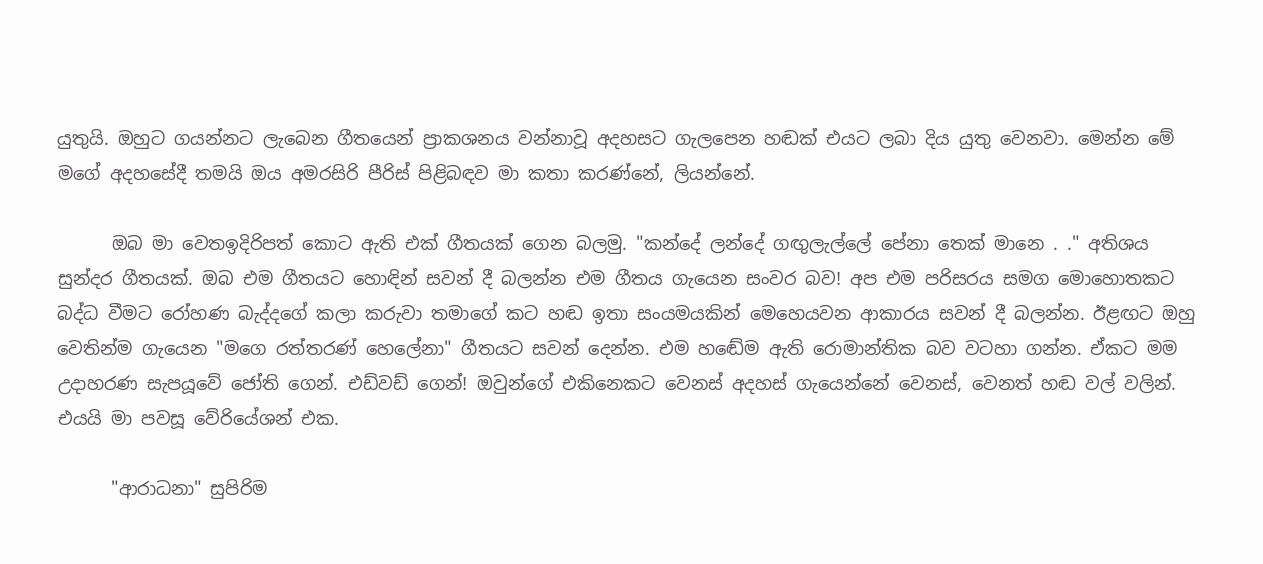යුතුයි. ඔහුට ගයන්නට ලැබෙන ගීතයෙන් ප්‍රාකශනය වන්නාවූ අදහසට ගැලපෙන හඬක් එයට ලබා දිය යුතු වෙනවා. මෙන්න මේ මගේ අදහසේදී තමයි ඔය අමරසිරි පීරිස් පිළිබඳව මා කතා කරණ්නේ, ලියන්නේ.

      ඔබ මා වෙතඉදිරිපත් කොට ඇති එක් ගීතයක් ගෙන බලමු. "කන්දේ ලන්දේ ගඟුලැල්ලේ පේනා තෙක් මානෙ . ." අතිශය සුන්දර ගීතයක්. ඔබ එම ගීතයට හොඳින් සවන් දී බලන්න එම ගීතය ගැයෙන සංවර බව! අප එම පරිසරය සමග මොහොතකට බද්ධ වීමට රෝහණ බැද්දගේ කලා කරුවා තමාගේ කට හඬ ඉතා සංයමයකින් මෙහෙයවන ආකාරය සවන් දී බලන්න. ඊළඟට ඔහු වෙතින්ම ගැයෙන "මගෙ රත්තරණ් හෙලේනා" ගීතයට සවන් දෙන්න. එම හඬේම ඇති රොමාන්තික බව වටහා ගන්න. ඒකට මම උදාහරණ සැපයූවේ ජෝති ගෙන්. එඩ්වඩ් ගෙන්! ඔවුන්ගේ එකිනෙකට වෙනස් අදහස් ගැයෙන්නේ වෙනස්, වෙනත් හඬ වල් වලින්. එයයි මා පවසූ වේරියේශන් එක.

      "ආරාධනා" සුපිරිම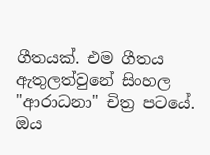ගීතයක්. එම ගීතය ඇතුලත්වුනේ සිංහල "ආරාධනා" චිත්‍ර පටයේ. ඔය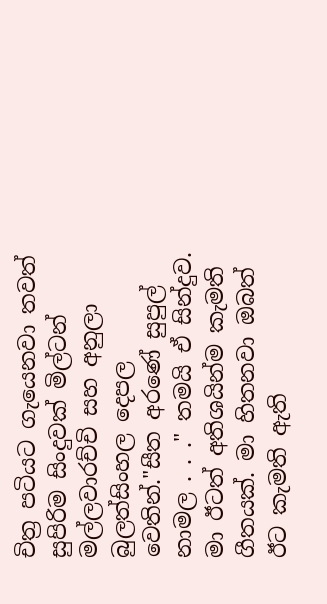චිත්‍ර පටියට ගැයෙනවා තවත් සුපිරිම සිංදුවක් මිල්ටන් මල්ලවාරච්චි සහ අනුලා බුලත්සිංහල දෙපල වෙතින්."සීත අරණේ සුපුල් නාමල . . ." තමයි ඒ සින්දුව. මා ඊටත් අතිශයින්ම කැමති ගීතයක්. මා හිතනවා ඔබත් ඊට කැමති ඇති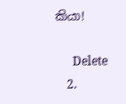කියා!

      Delete
    2.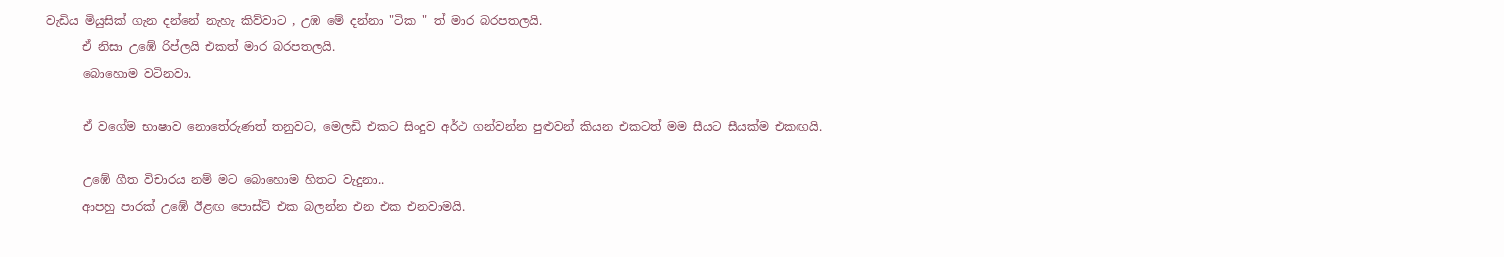වැඩිය මියුසික් ගැන දන්නේ නැහැ කිව්වාට , උඹ මේ දන්නා "ටික " ත් මාර බරපතලයි.
      ඒ නිසා උඹේ රිප්ලයි එකත් මාර බරපතලයි.
      බොහොම වටිනවා.

      ඒ වගේම භාෂාව නොතේරුණත් තනුවට, මෙලඩි එකට සිංදුව අර්ථ ගන්වන්න පුළුවන් කියන එකටත් මම සීයට සීයක්ම එකඟයි.

      උඹේ ගීත විචාරය නම් මට බොහොම හිතට වැදුනා..
      ආපහු පාරක් උඹේ ඊළඟ පොස්ට් එක බලන්න එන එක එනවාමයි.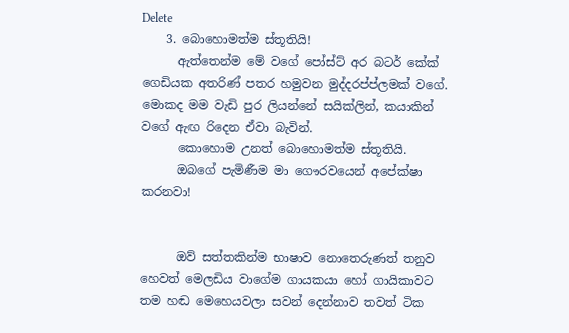Delete
    3. බොහොමත්ම ස්තූතියි!
      ඇත්තෙන්ම මේ වගේ පෝස්ට් අර බටර් කේක් ගෙඩියක අතරිණ් පතර හමුවන මුද්දරප්ප්ලමක් වගේ. මොකද මම වැඩි පුර ලියන්නේ සයික්ලින්, කයාකින් වගේ ඇඟ රිදෙන ඒවා බැවින්.
      කොහොම උනත් බොහොමත්ම ස්තූතියි.
      ඔබගේ පැමිණීම මා ගෞරවයෙන් අපේක්ෂා කරනවා!


      ඔව් සත්තකින්ම භාෂාව නොතෙරුණත් තනුව හෙවත් මෙලඩිය වාගේම ගායකයා හෝ ගායිකාවට තම හඬ මෙහෙයවලා සවන් දෙන්නාව තවත් ටික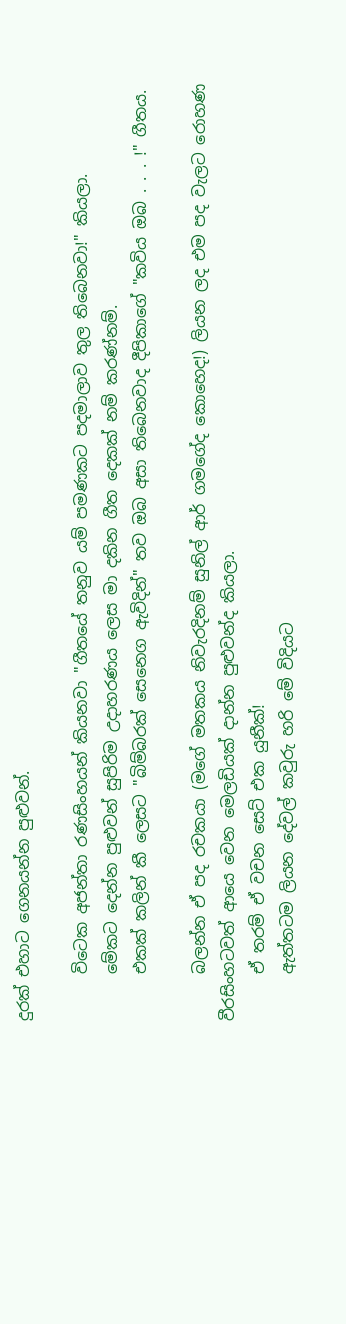දුරක් එහාට ගෙනයන්න පුළුවන්.

      විටෙක අජන්තා රණසිංහයන් කියනවා "ගීතයේ තනුව යම් පමණකට පදමාලාව තුල තිබෙනවා!" කියලා.
      මේකට දෙන්න පුළුවන් සුපිරිම උදාහරණය ලෙස මා දකින ගීත දෙකක් නම් කරණ්නම්.
      එකක් කලින් කී ලෙසට "බිම්බරක් සෙනෙග ඇවිදින්" තව ඔබ අසා තිබෙනවාද දීපිකාගේ "කවිය ඔබ . . . !" ගීතය.

      බලන්න ඒ පද රචකයා (මගේ මතකය නිවැරදිනම් සුනිල් ආර් ගමගේද කොහෙද!) ලියන ලද එම පද වැලට රොහණ වීරසිංහටවත් ආයෙ වෙන මෙලඩියක් දාන්න පුළුවන්ද කියලා.
      ඒ තරම් ඒ වචන සෙට් එක යුනීක්!
      ඇත්තටම ලියන දේවල් කවුරු හරි මේ විදියට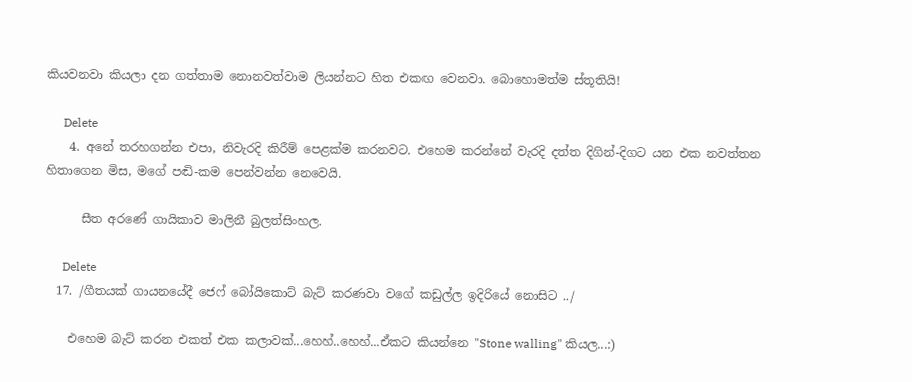කියවනවා කියලා දන ගත්තාම නොනවත්වාම ලියන්නට හිත එකඟ වෙනවා. බොහොමත්ම ස්තූතියි!

      Delete
    4. අනේ තරහගන්න එපා, නිවැරදි කිරීම් පෙළක්ම කරනවට. එහෙම කරන්නේ වැරදි දත්ත දිගින්-දිගට යන එක නවත්තන හිතාගෙන මිස, මගේ පඬි-කම පෙන්වන්න නෙවෙයි.

      සීත අරණේ ගායිකාව මාලිනී බුලත්සිංහල.

      Delete
  17. /ගීතයක් ගායනයේදී ජෙෆ් බෝයිකොට් බැට් කරණවා වගේ කඩුල්ල ඉදිරියේ නොසිට ../

    එහෙම බැට් කරන එකත් එක කලාවක්...හෙහ්..හෙහ්...ඒකට කියන්නෙ "Stone walling" කියල...:)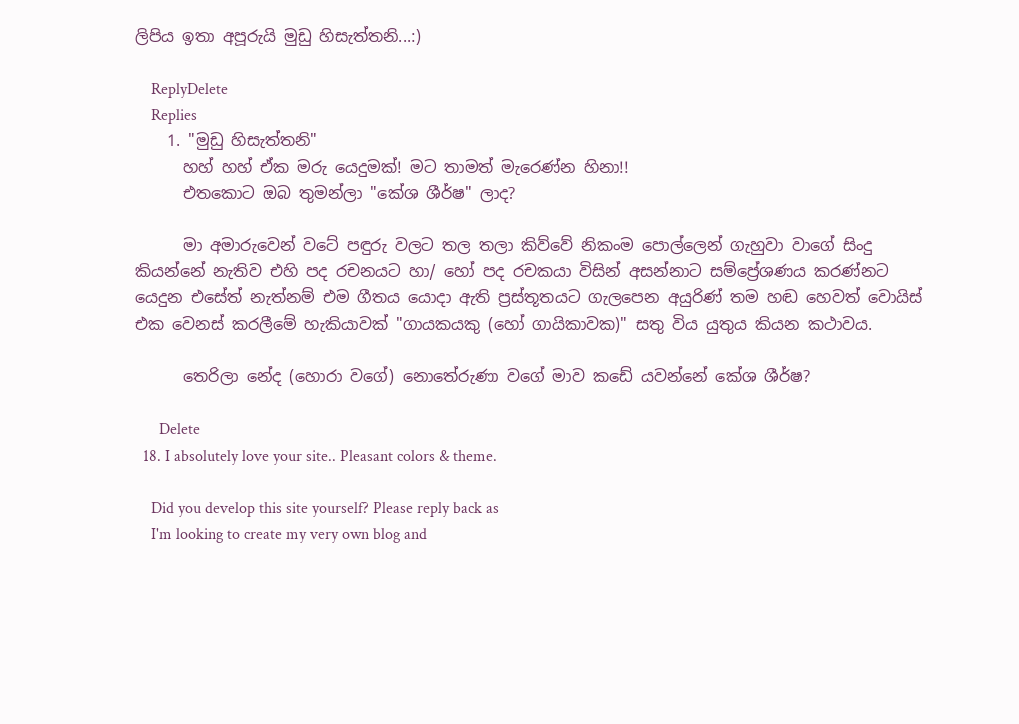ලිපිය ඉතා අපූරුයි මුඩු හිසැත්තනි...:)

    ReplyDelete
    Replies
    1. "මුඩු හිසැත්තනි"
      හහ් හහ් ඒක මරු යෙදුමක්! මට තාමත් මැරෙණ්න හිනා!!
      එතකොට ඔබ තුමන්ලා "කේශ ශීර්ෂ" ලාද?

      මා අමාරුවෙන් වටේ පඳුරු වලට තල තලා කිව්වේ නිකංම පොල්ලෙන් ගැහුවා වාගේ සිංදු කියන්නේ නැතිව එහි පද රචනයට හා/ හෝ පද රචකයා විසින් අසන්නාට සම්ප්‍රේශණය කරණ්නට යෙදුන එසේත් නැත්නම් එම ගීතය යොදා ඇති ප්‍රස්තූතයට ගැලපෙන අයුරිණ් තම හඬ හෙවත් වොයිස් එක වෙනස් කරලීමේ හැකියාවක් "ගායකයකු (හෝ ගායිකාවක)" සතු විය යුතුය කියන කථාවය.

      තෙරිලා නේද (හොරා වගේ) නොතේරුණා වගේ මාව කඩේ යවන්නේ කේශ ශීර්ෂ?

      Delete
  18. I absolutely love your site.. Pleasant colors & theme.

    Did you develop this site yourself? Please reply back as
    I'm looking to create my very own blog and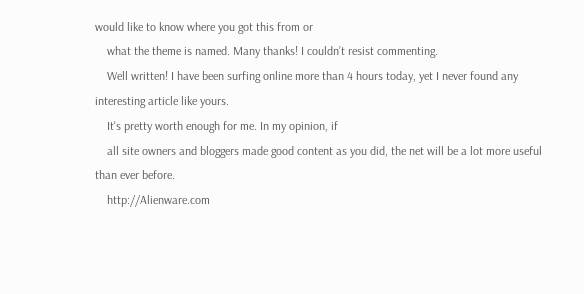would like to know where you got this from or
    what the theme is named. Many thanks! I couldn’t resist commenting.
    Well written! I have been surfing online more than 4 hours today, yet I never found any interesting article like yours.
    It's pretty worth enough for me. In my opinion, if
    all site owners and bloggers made good content as you did, the net will be a lot more useful than ever before.
    http://Alienware.com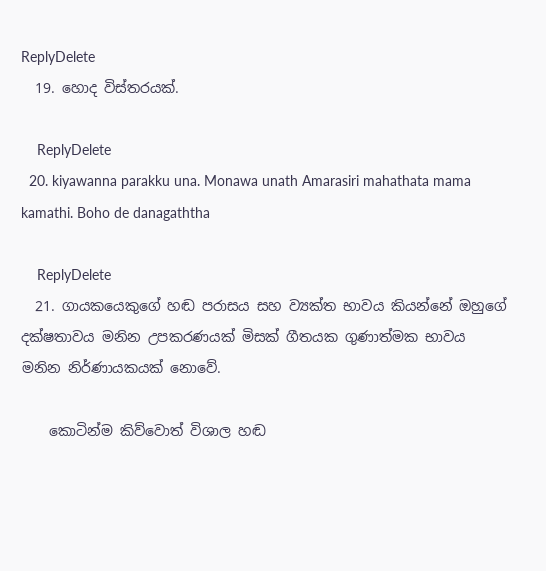ReplyDelete
  19. හොද විස්තරයක්.

    ReplyDelete
  20. kiyawanna parakku una. Monawa unath Amarasiri mahathata mama kamathi. Boho de danagaththa

    ReplyDelete
  21. ගායකයෙකුගේ හඬ පරාසය සහ ව්‍යක්ත භාවය කියන්නේ ඔහුගේ දක්ෂතාවය මනින උපකරණයක් මිසක් ගීතයක ගුණාත්මක භාවය මනින නිර්ණායකයක් නොවේ.

    කොටින්ම කිව්වොත් විශාල හඬ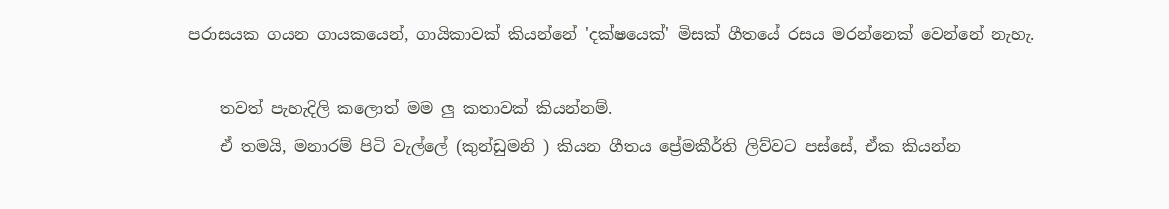පරාසයක ගයන ගායකයෙන්, ගායිකාවක් කියන්නේ 'දක්ෂයෙක්' මිසක් ගීතයේ රසය මරන්නෙක් වෙන්නේ නැහැ.

    තවත් පැහැදිලි කලොත් මම ලු කතාවක් කියන්නම්.
    ඒ තමයි, මනාරම් පිටි වැල්ලේ (කුන්ඩුමනි ) කියන ගීතය ප්‍රේමකීර්ති ලිව්වට පස්සේ, ඒක කියන්න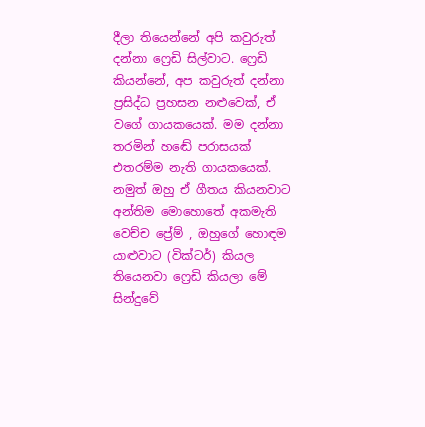දීලා තියෙන්නේ අපි කවුරුත් දන්නා ෆ්‍රෙඩි සිල්වාට. ෆ්‍රෙඩි කියන්නේ, අප කවුරුත් දන්නා ප්‍රසිද්ධ ප්‍රහසන නළුවෙක්, ඒ වගේ ගායකයෙක්. මම දන්නා තරමින් හඬේ පරාසයක් එතරම්ම නැති ගායකයෙක්. නමුත් ඔහු ඒ ගීතය කියනවාට අන්තිම මොහොතේ අකමැති වෙච්ච ප්‍රේම් , ඔහුගේ හොඳම යාළුවාට (වික්ටර්) කියල තියෙනවා ෆ්‍රෙඩි කියලා මේ සින්දුවේ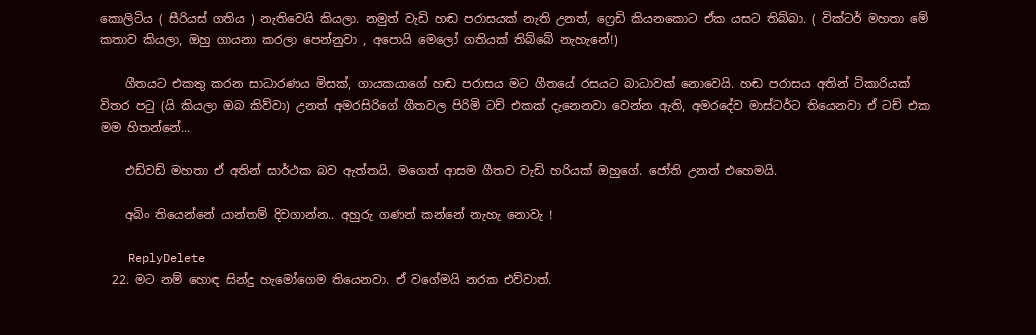කොලිටිය ( සීරියස් ගතිය ) නැතිවෙයි කියලා. නමුත් වැඩි හඬ පරාසයක් නැති උනත්, ෆ්‍රෙඩි කියනකොට ඒක යසට තිබ්බා. ( වික්ටර් මහතා මේ කතාව කියලා, ඔහු ගායනා කරලා පෙන්නුවා , අපොයි මෙලෝ ගතියක් තිබ්බේ නැහැනේ!)

    ගීතයට එකතු කරන සාධාරණය මිසක්, ගායකයාගේ හඬ පරාසය මට ගීතයේ රසයට බාධාවක් නොවෙයි. හඬ පරාසය අතින් ටිකාරියක් විතර පටු (යි කියලා ඔබ කිව්වා) උනත් අමරසිරිගේ ගීතවල පිරිමි ටච් එකක් දැනෙනවා වෙන්න ඇති, අමරදේව මාස්ටර්ට තියෙනවා ඒ ටච් එක මම හිතන්නේ...

    එඩ්වඩ් මහතා ඒ අතින් සාර්ථක බව ඇත්තයි. මගෙත් ආසම ගීතව වැඩි හරියක් ඔහුගේ. ජෝති උනත් එහෙමයි.

    අබිං තියෙන්නේ යාන්තම් දිවගාන්න.. අහුරු ගණන් කන්නේ නැහැ නොවැ !

    ReplyDelete
  22. මට නම් හොඳ සින්දු හැමෝගෙම තියෙනවා. ඒ වගේමයි නරක එව්වාත්.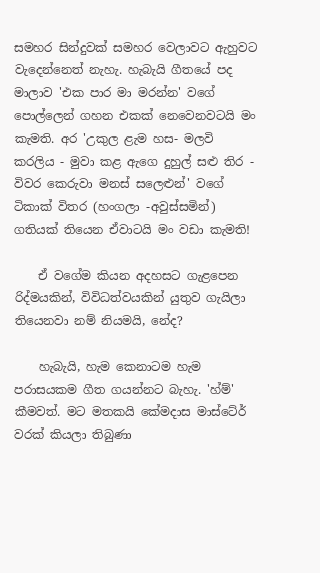සමහර සින්දුවක් සමහර වෙලාවට ඇහුවට වැදෙන්නෙත් නැහැ. හැබැයි ගීතයේ පද මාලාව 'එක පාර මා මරන්න' වගේ පොල්ලෙන් ගහන එකක් නෙවෙනවටයි මං කැමති. අර 'උකුල ළැම හස- මලවි කරලිය - මුවා කළ ඇගෙ දුහුල් සළු තිර - විවර කෙරුවා මනස් සලෙළුන්' වගේ ටිකාක් විතර (හංගලා -අවුස්සමින්) ගතියක් තියෙන ඒවාටයි මං වඩා කැමති!

    ඒ වගේම කියන අදහසට ගැළපෙන රිද්මයකින්, විවිධත්වයකින් යුතුව ගැයිලා තියෙනවා නම් නියමයි, නේද?

    හැබැයි, හැම කෙනාටම හැම පරාසයකම ගීත ගයන්නට බැහැ. 'හ්ම්' කීමවත්. මට මතකයි කේමදාස මාස්ටේර් වරක් කියලා තිබුණා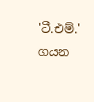'ටී.එම්.' ගයන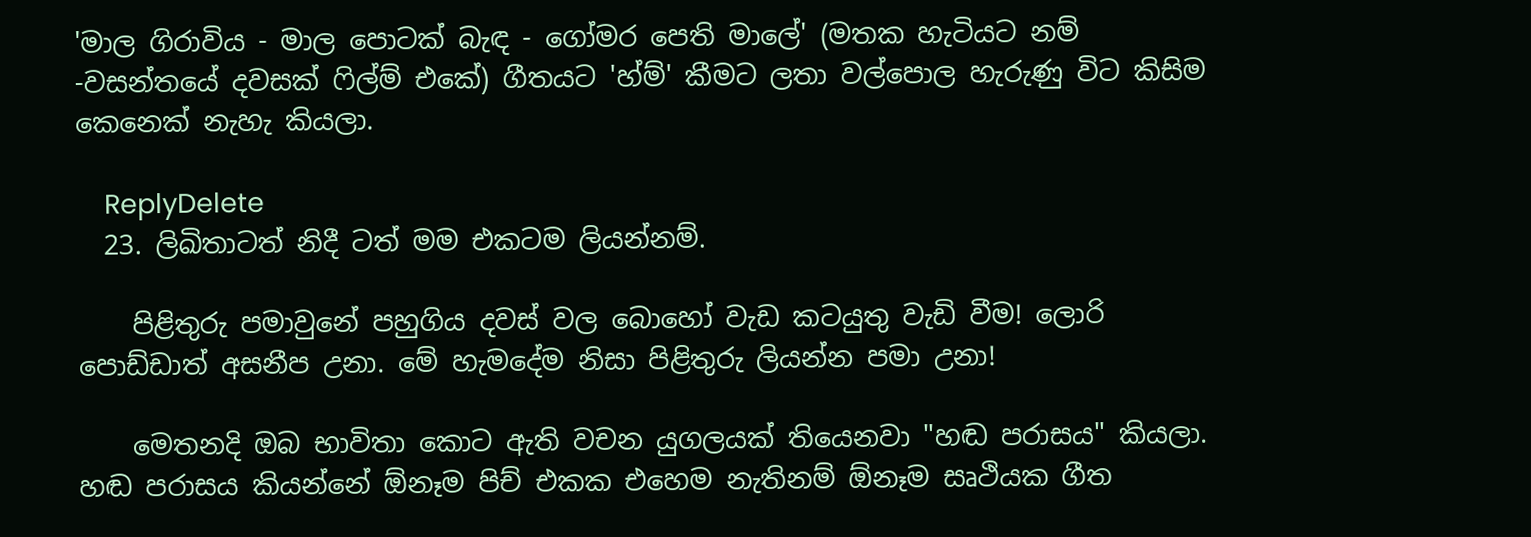'මාල ගිරාවිය - මාල පොටක් බැඳ - ගෝමර පෙති මාලේ' (මතක හැටියට නම් -වසන්තයේ දවසක් ෆිල්ම් එකේ) ගීතයට 'හ්ම්' කීමට ලතා වල්පොල හැරුණු විට කිසිම කෙනෙක් නැහැ කියලා.

    ReplyDelete
  23. ලිඛිතාටත් නිදී ටත් මම එකටම ලියන්නම්.

    පිළිතුරු පමාවුනේ පහුගිය දවස් වල බොහෝ වැඩ කටයුතු වැඩි වීම! ලොරි පොඩ්ඩාත් අසනීප උනා. මේ හැමදේම නිසා පිළිතුරු ලියන්න පමා උනා!

    මෙතනදි ඔබ භාවිතා කොට ඇති වචන යුගලයක් තියෙනවා "හඬ පරාසය" කියලා. හඬ පරාසය කියන්නේ ඕනෑම පිච් එකක එහෙම නැතිනම් ඕනෑම සෘථියක ගීත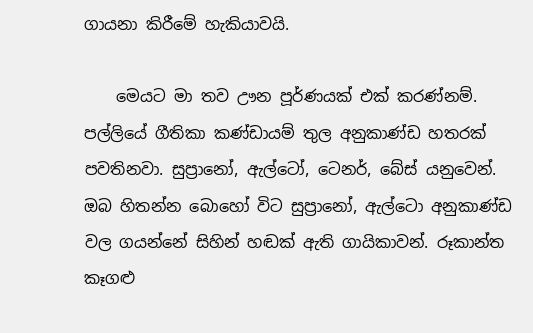ගායනා කිරීමේ හැකියාවයි.

    මෙයට මා තව ඌන පූර්ණයක් එක් කරණ්නම්. පල්ලියේ ගීතිකා කණ්ඩායම් තුල අනුකාණ්ඩ හතරක් පවතිනවා. සුප්‍රානෝ, ඇල්ටෝ, ටෙනර්, බේස් යනුවෙන්. ඔබ හිතන්න බොහෝ විට සුප්‍රානෝ, ඇල්ටො අනුකාණ්ඩ වල ගයන්නේ සිහින් හඬක් ඇති ගායිකාවන්. රූකාන්ත කෑගළු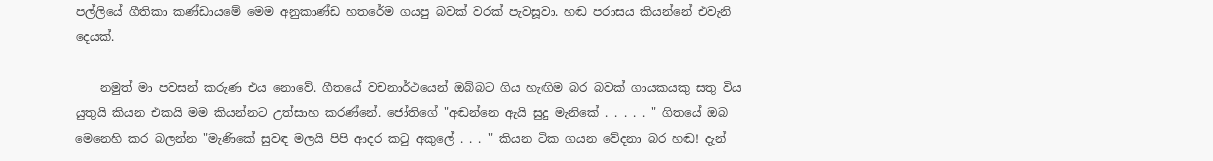පල්ලියේ ගීතිකා කණ්ඩායමේ මෙම අනුකාණ්ඩ හතරේම ගයපු බවක් වරක් පැවසූවා. හඬ පරාසය කියන්නේ එවැනි දෙයක්.

    නමුත් මා පවසන් කරුණ එය නොවේ. ගීතයේ වචනාර්ථයෙන් ඔබ්බට ගිය හැඟිම බර බවක් ගායකයකු සතු විය යුතුයි කියන එකයි මම කියන්නට උත්සාහ කරණ්නේ. ජෝතිගේ "අඬන්නෙ ඇයි සුදු මැනිකේ . . . . . " ගිතයේ ඔබ මෙනෙහි කර බලන්න "මැණිකේ සුවඳ මලයි පිපි ආදර කටු අකුලේ . . . " කියන ටික ගයන වේදනා බර හඬ! දැන්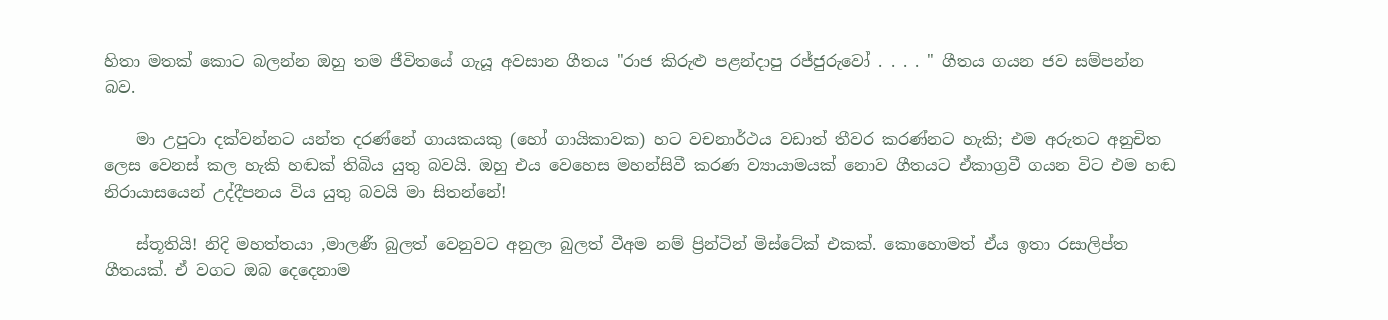හිතා මතක් කොට බලන්න ඔහු තම ජීවිතයේ ගැයූ අවසාන ගීතය "රාජ කිරුළු පළන්දාපු රජ්ජුරුවෝ . . . . " ගීතය ගයන ජව සම්පන්න බව.

    මා උපුටා දක්වන්නට යන්ත දරණ්නේ ගායකයකු (හෝ ගායිකාවක) හට වචනාර්ථය වඩාත් තීවර කරණ්නට හැකි; එම අරුතට අනුචිත ලෙස වෙනස් කල හැකි හඬක් තිබිය යුතු බවයි. ඔහු එය වෙහෙස මහන්සිවී කරණ ව්‍යායාමයක් නොව ගීතයට ඒකාග්‍රවී ගයන විට එම හඬ නිරායාසයෙන් උද්දීපනය විය යුතු බවයි මා සිතන්නේ!

    ස්තූතියි! නිදි මහත්තයා ,මාලණී බුලත් වෙනුවට අනුලා බුලත් වීඅම නම් ප්‍රින්ටින් මිස්ටේක් එකක්. කොහොමත් ඒය ඉතා රසාලිප්ත ගීතයක්. ඒ වගට ඔබ දෙදෙනාම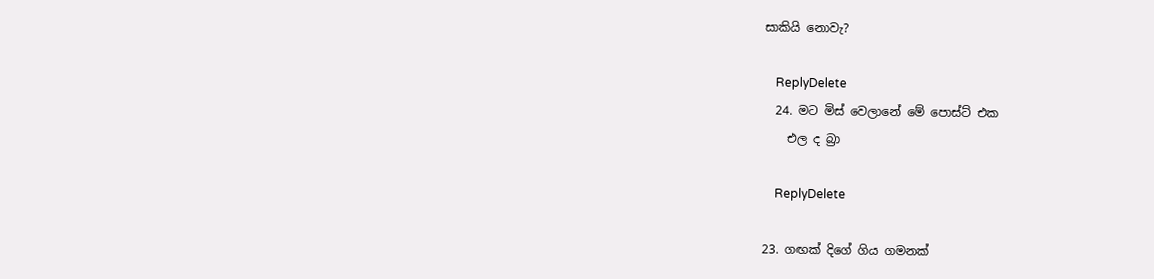සාකියි නොවැ?

    ReplyDelete
  24. මට මිස් වෙලානේ මේ පොස්ට් එක
    එල ද බ්‍රා

    ReplyDelete

23. ගඟක් දිගේ ගිය ගමනක්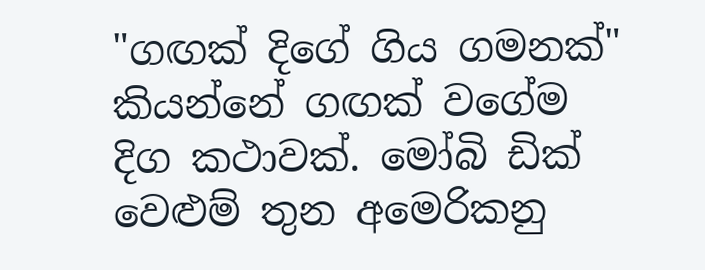"ගඟක් දිගේ ගිය ගමනක්" කියන්නේ ගඟක් වගේම දිග කථාවක්. මෝබි ඩික් වෙළුම් තුන අමෙරිකනු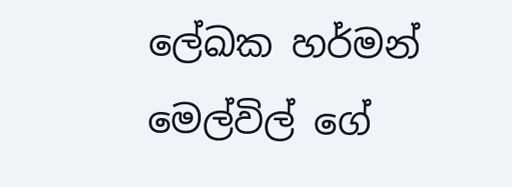ලේඛක හර්මන් මෙල්විල් ගේ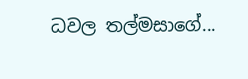ධවල තල්මසාගේ...